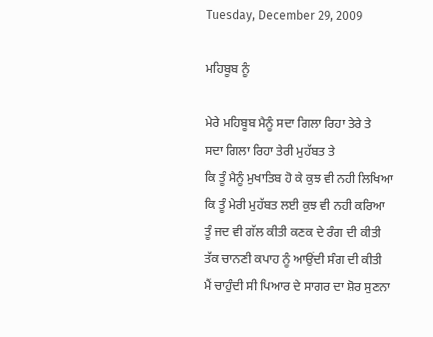Tuesday, December 29, 2009

ਮਹਿਬੂਬ ਨੂੰ

ਮੇਰੇ ਮਹਿਬੂਬ ਮੈਨੂੰ ਸਦਾ ਗਿਲਾ ਰਿਹਾ ਤੇਰੇ ਤੇ
ਸਦਾ ਗਿਲਾ ਰਿਹਾ ਤੇਰੀ ਮੁਹੱਬਤ ਤੇ
ਕਿ ਤੂੰ ਮੈਨੂੰ ਮੁਖਾਤਿਬ ਹੋ ਕੇ ਕੁਝ ਵੀ ਨਹੀ ਲਿਖਿਆ
ਕਿ ਤੂੰ ਮੇਰੀ ਮੁਹੱਬਤ ਲਈ ਕੁਝ ਵੀ ਨਹੀ ਕਰਿਆ
ਤੂੰ ਜਦ ਵੀ ਗੱਲ ਕੀਤੀ ਕਣਕ ਦੇ ਰੰਗ ਦੀ ਕੀਤੀ
ਤੱਕ ਚਾਨਣੀ ਕਪਾਹ ਨੂੰ ਆਉਂਦੀ ਸੰਗ ਦੀ ਕੀਤੀ
ਮੈਂ ਚਾਹੁੰਦੀ ਸੀ ਪਿਆਰ ਦੇ ਸਾਗਰ ਦਾ ਸ਼ੋਰ ਸੁਣਨਾ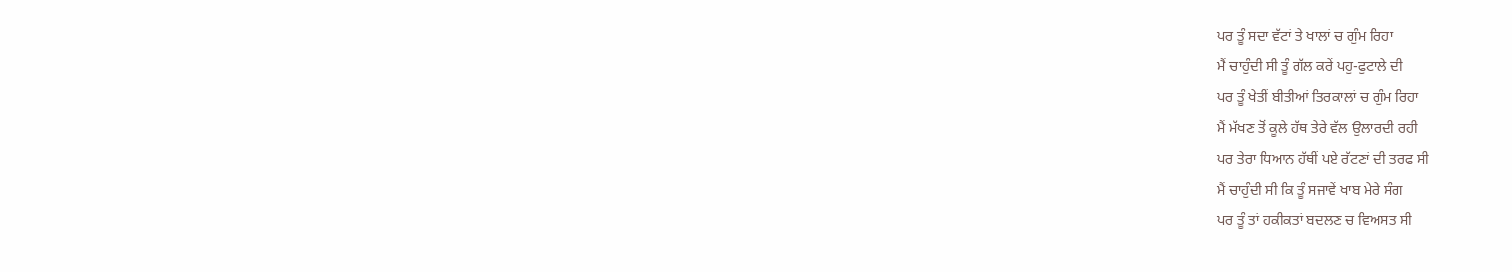ਪਰ ਤੂੰ ਸਦਾ ਵੱਟਾਂ ਤੇ ਖਾਲਾਂ ਚ ਗੁੰਮ ਰਿਹਾ
ਮੈਂ ਚਾਹੁੰਦੀ ਸੀ ਤੂੰ ਗੱਲ ਕਰੇਂ ਪਹੁ-ਫੁਟਾਲੇ ਦੀ
ਪਰ ਤੂੰ ਖੇਤੀਂ ਬੀਤੀਆਂ ਤਿਰਕਾਲਾਂ ਚ ਗੁੰਮ ਰਿਹਾ
ਮੈਂ ਮੱਖਣ ਤੋਂ ਕੂਲੇ ਹੱਥ ਤੇਰੇ ਵੱਲ ਉਲਾਰਦੀ ਰਹੀ
ਪਰ ਤੇਰਾ ਧਿਆਨ ਹੱਥੀਂ ਪਏ ਰੱਟਣਾਂ ਦੀ ਤਰਫ ਸੀ
ਮੈਂ ਚਾਹੁੰਦੀ ਸੀ ਕਿ ਤੂੰ ਸਜਾਵੇਂ ਖਾਬ ਮੇਰੇ ਸੰਗ
ਪਰ ਤੂੰ ਤਾਂ ਹਕੀਕਤਾਂ ਬਦਲਣ ਚ ਵਿਅਸਤ ਸੀ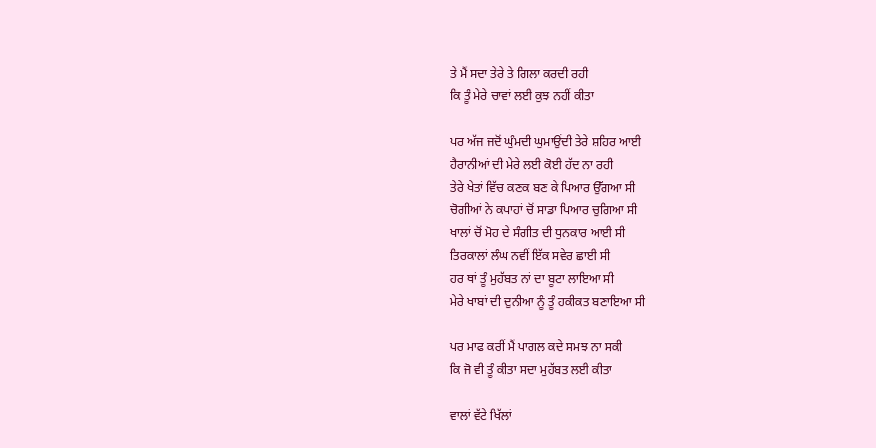ਤੇ ਮੈਂ ਸਦਾ ਤੇਰੇ ਤੇ ਗਿਲਾ ਕਰਦੀ ਰਹੀ
ਕਿ ਤੂੰ ਮੇਰੇ ਚਾਵਾਂ ਲਈ ਕੁਝ ਨਹੀਂ ਕੀਤਾ

ਪਰ ਅੱਜ ਜਦੋਂ ਘੁੰਮਦੀ ਘੁਮਾਉਂਦੀ ਤੇਰੇ ਸ਼ਹਿਰ ਆਈ
ਹੈਰਾਨੀਆਂ ਦੀ ਮੇਰੇ ਲਈ ਕੋਈ ਹੱਦ ਨਾ ਰਹੀ
ਤੇਰੇ ਖੇਤਾਂ ਵਿੱਚ ਕਣਕ ਬਣ ਕੇ ਪਿਆਰ ਉੱਗਆ ਸੀ
ਚੋਗੀਆਂ ਨੇ ਕਪਾਹਾਂ ਚੋਂ ਸਾਡਾ ਪਿਆਰ ਚੁਗਿਆ ਸੀ
ਖਾਲਾਂ ਚੋਂ ਮੋਹ ਦੇ ਸੰਗੀਤ ਦੀ ਧੁਨਕਾਰ ਆਈ ਸੀ
ਤਿਰਕਾਲਾਂ ਲੰਘ ਨਵੀਂ ਇੱਕ ਸਵੇਰ ਛਾਈ ਸੀ
ਹਰ ਥਾਂ ਤੂੰ ਮੁਹੱਬਤ ਨਾਂ ਦਾ ਬੂਟਾ ਲਾਇਆ ਸੀ
ਮੇਰੇ ਖਾਬਾਂ ਦੀ ਦੁਨੀਆ ਨੂੰ ਤੂੰ ਹਕੀਕਤ ਬਣਾਇਆ ਸੀ

ਪਰ ਮਾਫ ਕਰੀਂ ਮੈਂ ਪਾਗਲ ਕਦੇ ਸਮਝ ਨਾ ਸਕੀ
ਕਿ ਜੋ ਵੀ ਤੂੰ ਕੀਤਾ ਸਦਾ ਮੁਹੱਬਤ ਲਈ ਕੀਤਾ

ਵਾਲਾਂ ਵੱਟੇ ਖਿੱਲਾਂ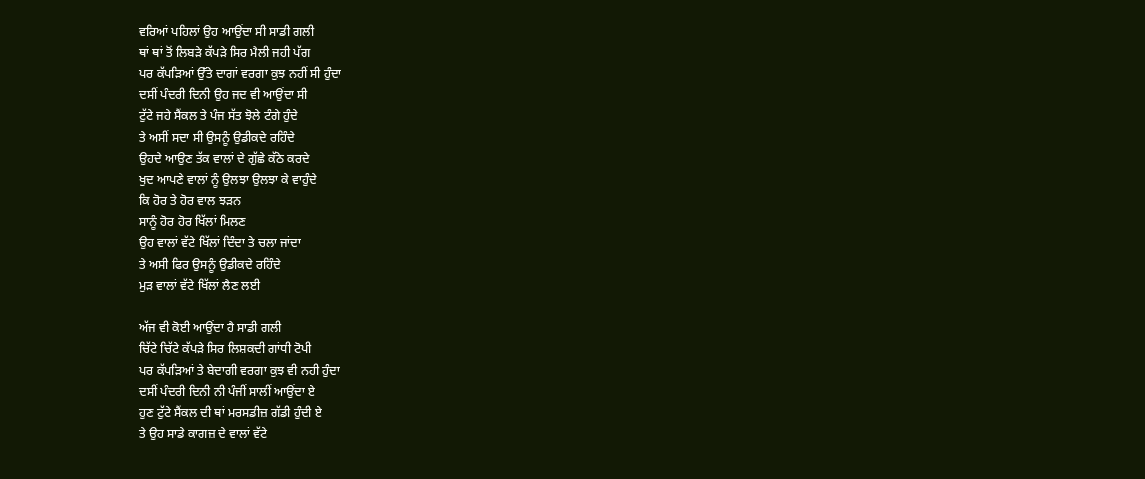ਵਰਿਆਂ ਪਹਿਲਾਂ ਉਹ ਆਉਂਦਾ ਸੀ ਸਾਡੀ ਗਲੀ
ਥਾਂ ਥਾਂ ਤੋਂ ਲਿਬੜੇ ਕੱਪੜੇ ਸਿਰ ਮੈਲੀ ਜਹੀ ਪੱਗ
ਪਰ ਕੱਪੜਿਆਂ ਉੱਤੇ ਦਾਗਾਂ ਵਰਗਾ ਕੁਝ ਨਹੀਂ ਸੀ ਹੁੰਦਾ
ਦਸੀਂ ਪੰਦਰੀ ਦਿਨੀ ਉਹ ਜਦ ਵੀ ਆਉਂਦਾ ਸੀ
ਟੁੱਟੇ ਜਹੇ ਸੈਂਕਲ ਤੇ ਪੰਜ ਸੱਤ ਝੋਲੇ ਟੰਗੇ ਹੁੰਦੇ
ਤੇ ਅਸੀਂ ਸਦਾ ਸੀ ਉਸਨੂੰ ਉਡੀਕਦੇ ਰਹਿੰਦੇ
ਉਹਦੇ ਆਉਣ ਤੱਕ ਵਾਲਾਂ ਦੇ ਗੁੱਛੇ ਕੱਠੇ ਕਰਦੇ
ਖੁਦ ਆਪਣੇ ਵਾਲਾਂ ਨੂੰ ਉਲਝਾ ਉਲਝਾ ਕੇ ਵਾਹੁੰਦੇ
ਕਿ ਹੋਰ ਤੇ ਹੋਰ ਵਾਲ ਝੜਨ
ਸਾਨੂੰ ਹੋਰ ਹੋਰ ਖਿੱਲਾਂ ਮਿਲਣ
ਉਹ ਵਾਲਾਂ ਵੱਟੇ ਖਿੱਲਾਂ ਦਿੰਦਾ ਤੇ ਚਲਾ ਜਾਂਦਾ
ਤੇ ਅਸੀ ਫਿਰ ਉਸਨੂੰ ਉਡੀਕਦੇ ਰਹਿੰਦੇ
ਮੁੜ ਵਾਲਾਂ ਵੱਟੇ ਖਿੱਲਾਂ ਲੈਣ ਲਈ

ਅੱਜ ਵੀ ਕੋਈ ਆਉਂਦਾ ਹੈ ਸਾਡੀ ਗਲੀ
ਚਿੱਟੇ ਚਿੱਟੇ ਕੱਪੜੇ ਸਿਰ ਲਿਸ਼ਕਦੀ ਗਾਂਧੀ ਟੋਪੀ
ਪਰ ਕੱਪੜਿਆਂ ਤੇ ਬੇਦਾਗੀ ਵਰਗਾ ਕੁਝ ਵੀ ਨਹੀ ਹੁੰਦਾ
ਦਸੀਂ ਪੰਦਰੀ ਦਿਨੀ ਨੀ ਪੰਜੀਂ ਸਾਲੀਂ ਆਉਂਦਾ ਏ
ਹੁਣ ਟੁੱਟੇ ਸੈਂਕਲ ਦੀ ਥਾਂ ਮਰਸਡੀਜ਼ ਗੱਡੀ ਹੁੰਦੀ ਏ
ਤੇ ਉਹ ਸਾਡੇ ਕਾਗਜ਼ ਦੇ ਵਾਲਾਂ ਵੱਟੇ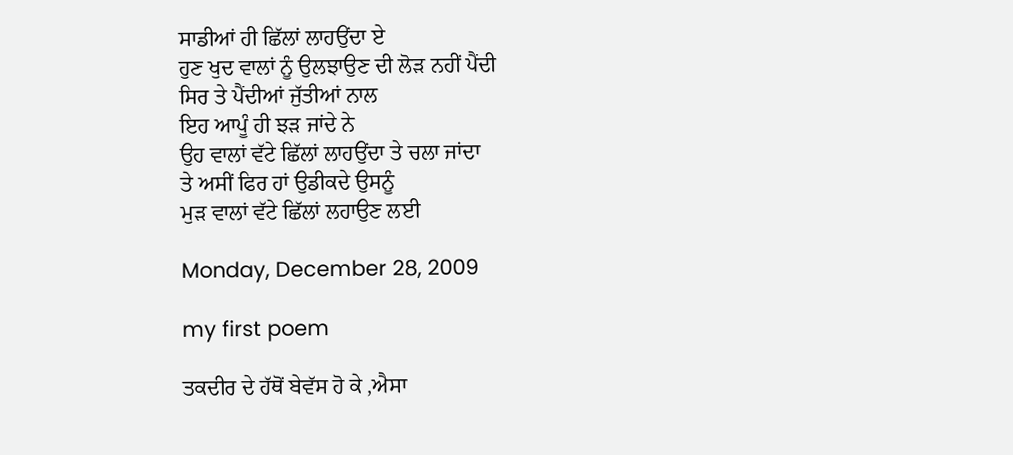ਸਾਡੀਆਂ ਹੀ ਛਿੱਲਾਂ ਲਾਹਉਂਦਾ ਏ
ਹੁਣ ਖੁਦ ਵਾਲਾਂ ਨੂੰ ਉਲਝਾਉਣ ਦੀ ਲੋੜ ਨਹੀਂ ਪੈਂਦੀ
ਸਿਰ ਤੇ ਪੈਂਦੀਆਂ ਜੁੱਤੀਆਂ ਨਾਲ
ਇਹ ਆਪੂੰ ਹੀ ਝੜ ਜਾਂਦੇ ਨੇ
ਉਹ ਵਾਲਾਂ ਵੱਟੇ ਛਿੱਲਾਂ ਲਾਹਉਂਦਾ ਤੇ ਚਲਾ ਜਾਂਦਾ
ਤੇ ਅਸੀਂ ਫਿਰ ਹਾਂ ਉਡੀਕਦੇ ਉਸਨੂੰ
ਮੁੜ ਵਾਲਾਂ ਵੱਟੇ ਛਿੱਲਾਂ ਲਹਾਉਣ ਲਈ

Monday, December 28, 2009

my first poem

ਤਕਦੀਰ ਦੇ ਹੱਥੋਂ ਬੇਵੱਸ ਹੋ ਕੇ ,ਐਸਾ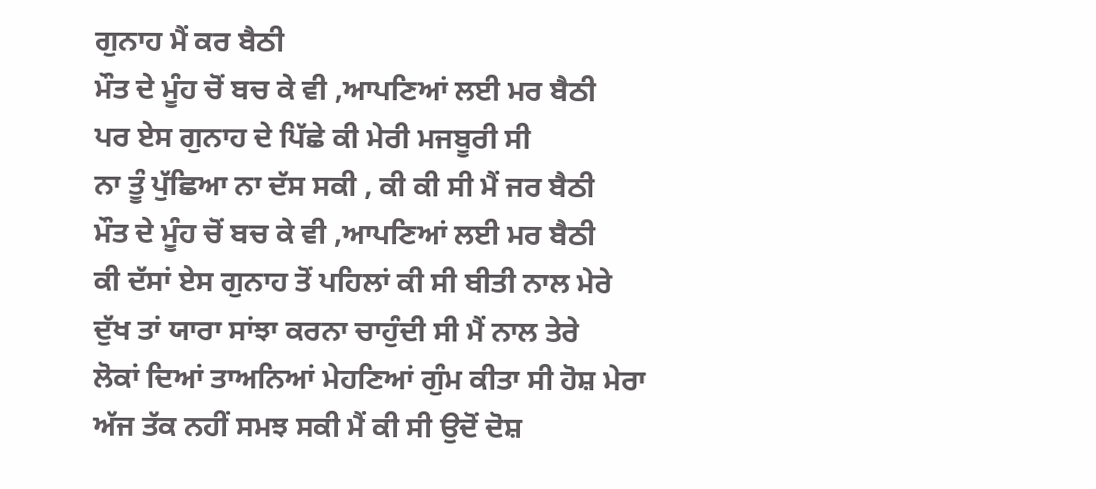ਗੁਨਾਹ ਮੈਂ ਕਰ ਬੈਠੀ
ਮੌਤ ਦੇ ਮੂੰਹ ਚੋਂ ਬਚ ਕੇ ਵੀ ,ਆਪਣਿਆਂ ਲਈ ਮਰ ਬੈਠੀ
ਪਰ ਏਸ ਗੁਨਾਹ ਦੇ ਪਿੱਛੇ ਕੀ ਮੇਰੀ ਮਜਬੂਰੀ ਸੀ
ਨਾ ਤੂੰ ਪੁੱਛਿਆ ਨਾ ਦੱਸ ਸਕੀ , ਕੀ ਕੀ ਸੀ ਮੈਂ ਜਰ ਬੈਠੀ
ਮੌਤ ਦੇ ਮੂੰਹ ਚੋਂ ਬਚ ਕੇ ਵੀ ,ਆਪਣਿਆਂ ਲਈ ਮਰ ਬੈਠੀ
ਕੀ ਦੱਸਾਂ ਏਸ ਗੁਨਾਹ ਤੋਂ ਪਹਿਲਾਂ ਕੀ ਸੀ ਬੀਤੀ ਨਾਲ ਮੇਰੇ
ਦੁੱਖ ਤਾਂ ਯਾਰਾ ਸਾਂਝਾ ਕਰਨਾ ਚਾਹੁੰਦੀ ਸੀ ਮੈਂ ਨਾਲ ਤੇਰੇ
ਲੋਕਾਂ ਦਿਆਂ ਤਾਅਨਿਆਂ ਮੇਹਣਿਆਂ ਗੁੰਮ ਕੀਤਾ ਸੀ ਹੋਸ਼ ਮੇਰਾ
ਅੱਜ ਤੱਕ ਨਹੀਂ ਸਮਝ ਸਕੀ ਮੈਂ ਕੀ ਸੀ ਉਦੋਂ ਦੋਸ਼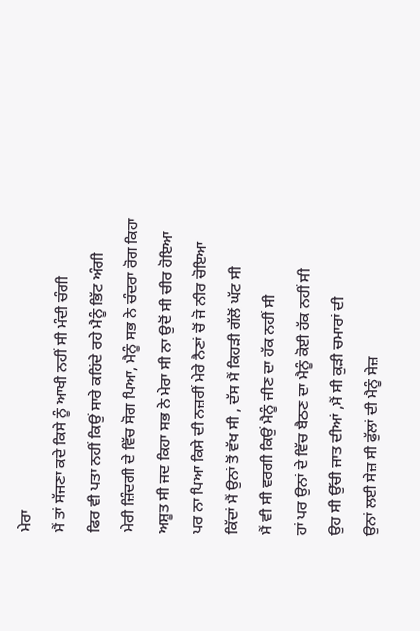ਮੇਰਾ
ਮੈਂ ਤਾਂ ਸੱਜਣਾ ਕਦੇ ਕਿਸੇ ਨੂੰ ਆਖੀ ਨਹੀਂ ਸੀ ਮੰਦੀ ਚੰਗੀ
ਫਿਰ ਵੀ ਪਤਾ ਨਹੀਂ ਕਿਉਂ ਸਾਰੇ ਕਹਿਂਦੇ ਰਹੇ ਮੈਨੂੰ ਭਿੱਟ ਅੰਗੀ
ਮੇਰੀ ਜ਼ਿੰਦਗੀ ਦੇ ਵਿੱਚ ਸੋਗ ਪਿਆ, ਮੈਨੂੰ ਸਭ ਨੇ ਚੰਦਰਾ ਰੋਗ ਕਿਹਾ
ਅਸ਼ੂਤ ਸੀ ਜਦ ਕਿਹਾ ਸਭ ਨੇ ਮੇਰਾ ਸੀ ਨਾ ਉਦੋਂ ਸੀ ਚੀਰ ਹੋਇਆ
ਪਰ ਨਾ ਪਿਆ ਕਿਸੇ ਦੀ ਨਜ਼ਰੀਂ ਮੇਰੇ ਨੈਣਾਂ ਚੋਂ ਜੋ ਨੀਰ ਚੋਇਆ
ਕਿੱਦਾਂ ਮੈਂ ਉਨਾਂ ਤੋਂ ਵੱਖ ਸੀ , ਦੱਸ ਮੈਂ ਕਿਹੜੀ ਗੱਲੋਂ ਘੱਟ ਸੀ
ਮੈਂ ਵੀ ਸੀ ਵਰਗੀ ਕਿਉਂ ਮੈਨੂੰ ਜੀਣ ਦਾ ਹੱਕ ਨਹੀਂ ਸੀ
ਹਾਂ ਪਰ ਉਨਾਂ ਦੇ ਵਿੱਚ ਬੈਠਣ ਦਾ ਮੈਨੂੰ ਕੋਈ ਹੱਕ ਨਹੀਂ ਸੀ
ਉਹ ਸੀ ਉੱਚੀ ਜਾਤ ਦੀਆਂ ,ਮੈਂ ਸੀ ਕੁੜੀ ਚਮਾਰਾਂ ਦੀ
ਉਨਾਂ ਲਈ ਸੇਜ਼ ਸੀ ਫੁੱਲਾਂ ਦੀ ਮੈਨੂੰ ਸੇਜ਼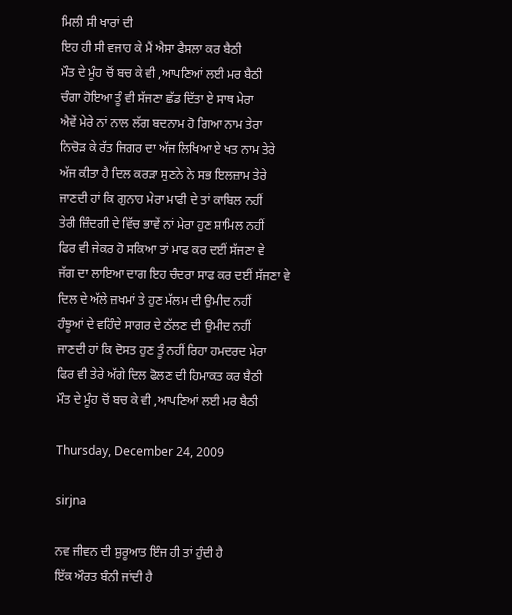ਮਿਲੀ ਸੀ ਖਾਰਾਂ ਦੀ
ਇਹ ਹੀ ਸੀ ਵਜਾਹ ਕੇ ਮੈਂ ਐਸਾ ਫੈਸਲਾ ਕਰ ਬੈਠੀ
ਮੌਤ ਦੇ ਮੂੰਹ ਚੋਂ ਬਚ ਕੇ ਵੀ ,ਆਪਣਿਆਂ ਲਈ ਮਰ ਬੈਠੀ
ਚੰਗਾ ਹੋਇਆ ਤੂੰ ਵੀ ਸੱਜਣਾ ਛੱਡ ਦਿੱਤਾ ਏ ਸਾਥ ਮੇਰਾ
ਐਵੇਂ ਮੇਰੇ ਨਾਂ ਨਾਲ ਲੱਗ ਬਦਨਾਮ ਹੋ ਗਿਆ ਨਾਮ ਤੇਰਾ
ਨਿਚੋੜ ਕੇ ਰੱਤ ਜਿਗਰ ਦਾ ਅੱਜ ਲਿਖਿਆ ਏ ਖਤ ਨਾਮ ਤੇਰੇ
ਅੱਜ ਕੀਤਾ ਹੈ ਦਿਲ ਕਰੜਾ ਸੁਣਨੇ ਨੇ ਸਭ ਇਲਜ਼ਾਮ ਤੇਰੇ
ਜਾਣਦੀ ਹਾਂ ਕਿ ਗੁਨਾਹ ਮੇਰਾ ਮਾਫੀ ਦੇ ਤਾਂ ਕਾਬਿਲ ਨਹੀਂ
ਤੇਰੀ ਜ਼ਿੰਦਗੀ ਦੇ ਵਿੱਚ ਭਾਵੇਂ ਨਾਂ ਮੇਰਾ ਹੁਣ ਸ਼ਾਮਿਲ ਨਹੀਂ
ਫਿਰ ਵੀ ਜੇਕਰ ਹੋ ਸਕਿਆ ਤਾਂ ਮਾਫ ਕਰ ਦਈਂ ਸੱਜਣਾ ਵੇ
ਜੱਗ ਦਾ ਲਾਇਆ ਦਾਗ ਇਹ ਚੰਦਰਾ ਸਾਫ ਕਰ ਦਈਂ ਸੱਜਣਾ ਵੇ
ਦਿਲ ਦੇ ਅੱਲੇ ਜ਼ਖਮਾਂ ਤੇ ਹੁਣ ਮੱਲਮ ਦੀ ਉਮੀਦ ਨਹੀਂ
ਹੰਝੂਆਂ ਦੇ ਵਹਿੰਦੇ ਸਾਗਰ ਦੇ ਠੱਲਣ ਦੀ ਉਮੀਦ ਨਹੀਂ
ਜਾਣਦੀ ਹਾਂ ਕਿ ਦੋਸਤ ਹੁਣ ਤੂੰ ਨਹੀਂ ਰਿਹਾ ਹਮਦਰਦ ਮੇਰਾ
ਫਿਰ ਵੀ ਤੇਰੇ ਅੱਗੇ ਦਿਲ ਫੋਲਣ ਦੀ ਹਿਮਾਕਤ ਕਰ ਬੈਠੀ
ਮੌਤ ਦੇ ਮੂੰਹ ਚੋਂ ਬਚ ਕੇ ਵੀ ,ਆਪਣਿਆਂ ਲਈ ਮਰ ਬੈਠੀ

Thursday, December 24, 2009

sirjna

ਨਵ ਜੀਵਨ ਦੀ ਸ਼ੁਰੂਆਤ ਇੰਜ ਹੀ ਤਾਂ ਹੁੰਦੀ ਹੈ
ਇੱਕ ਔਰਤ ਬੰਨੀ ਜਾਂਦੀ ਹੈ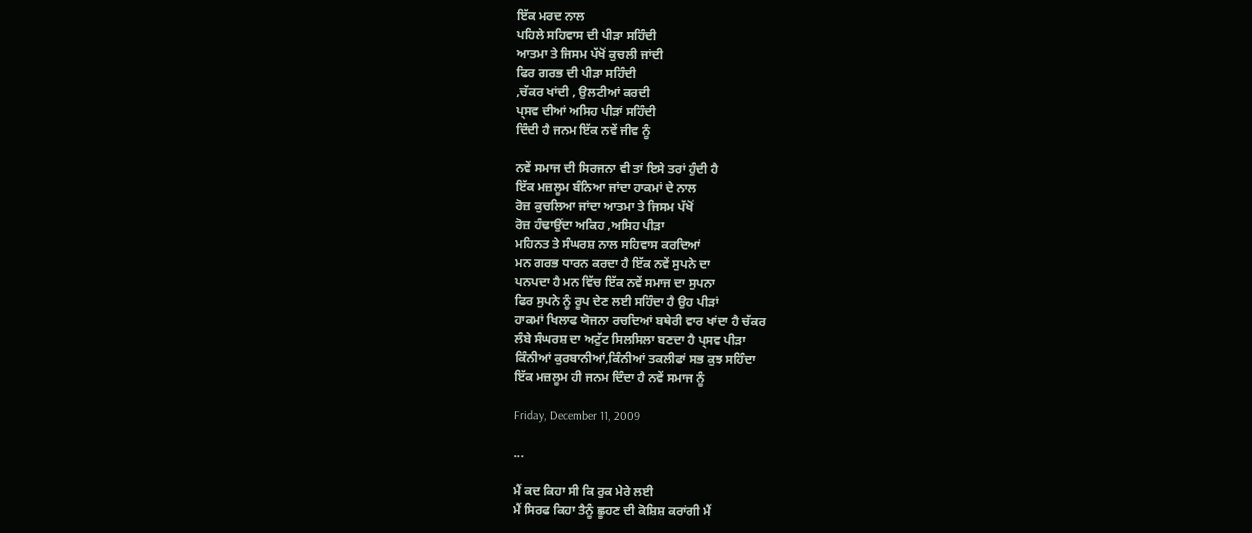ਇੱਕ ਮਰਦ ਨਾਲ
ਪਹਿਲੇ ਸਹਿਵਾਸ ਦੀ ਪੀੜਾ ਸਹਿੰਦੀ
ਆਤਮਾ ਤੇ ਜਿਸਮ ਪੱਖੋਂ ਕੁਚਲੀ ਜਾਂਦੀ
ਫਿਰ ਗਰਭ ਦੀ ਪੀੜਾ ਸਹਿੰਦੀ
,ਚੱਕਰ ਖਾਂਦੀ , ਉਲਟੀਆਂ ਕਰਦੀ
ਪ੍ਸਵ ਦੀਆਂ ਅਸਿਹ ਪੀੜਾਂ ਸਹਿੰਦੀ
ਦਿੰਦੀ ਹੈ ਜਨਮ ਇੱਕ ਨਵੇਂ ਜੀਵ ਨੂੰ

ਨਵੇਂ ਸਮਾਜ ਦੀ ਸਿਰਜਨਾ ਵੀ ਤਾਂ ਇਸੇ ਤਰਾਂ ਹੁੰਦੀ ਹੈ
ਇੱਕ ਮਜ਼ਲੂਮ ਬੰਨਿਆ ਜਾਂਦਾ ਹਾਕਮਾਂ ਦੇ ਨਾਲ
ਰੋਜ਼ ਕੁਚਲਿਆ ਜਾਂਦਾ ਆਤਮਾ ਤੇ ਜਿਸਮ ਪੱਖੋਂ
ਰੋਜ਼ ਹੰਢਾਉਂਦਾ ਅਕਿਹ ,ਅਸਿਹ ਪੀੜਾ
ਮਹਿਨਤ ਤੇ ਸੰਘਰਸ਼ ਨਾਲ ਸਹਿਵਾਸ ਕਰਦਿਆਂ
ਮਨ ਗਰਭ ਧਾਰਨ ਕਰਦਾ ਹੈ ਇੱਕ ਨਵੇਂ ਸੁਪਨੇ ਦਾ
ਪਨਪਦਾ ਹੈ ਮਨ ਵਿੱਚ ਇੱਕ ਨਵੇਂ ਸਮਾਜ ਦਾ ਸੁਪਨਾ
ਫਿਰ ਸੁਪਨੇ ਨੂੰ ਰੂਪ ਦੇਣ ਲਈ ਸਹਿੰਦਾ ਹੈ ਉਹ ਪੀੜਾਂ
ਹਾਕਮਾਂ ਖਿਲਾਫ ਯੋਜਨਾ ਰਚਦਿਆਂ ਬਥੇਰੀ ਵਾਰ ਖਾਂਦਾ ਹੈ ਚੱਕਰ
ਲੰਬੇ ਸੰਘਰਸ਼ ਦਾ ਅਟੁੱਟ ਸਿਲਸਿਲਾ ਬਣਦਾ ਹੈ ਪ੍ਸਵ ਪੀੜਾ
ਕਿੰਨੀਆਂ ਕੁਰਬਾਨੀਆਂ,ਕਿੰਨੀਆਂ ਤਕਲੀਫਾਂ ਸਭ ਕੁਝ ਸਹਿੰਦਾ
ਇੱਕ ਮਜ਼ਲੂਮ ਹੀ ਜਨਮ ਦਿੰਦਾ ਹੈ ਨਵੇਂ ਸਮਾਜ ਨੂੰ

Friday, December 11, 2009

...

ਮੈਂ ਕਦ ਕਿਹਾ ਸੀ ਕਿ ਰੁਕ ਮੇਰੇ ਲਈ
ਮੈਂ ਸਿਰਫ ਕਿਹਾ ਤੈਨੂੰ ਛੂਹਣ ਦੀ ਕੋਸ਼ਿਸ਼ ਕਰਾਂਗੀ ਮੈਂ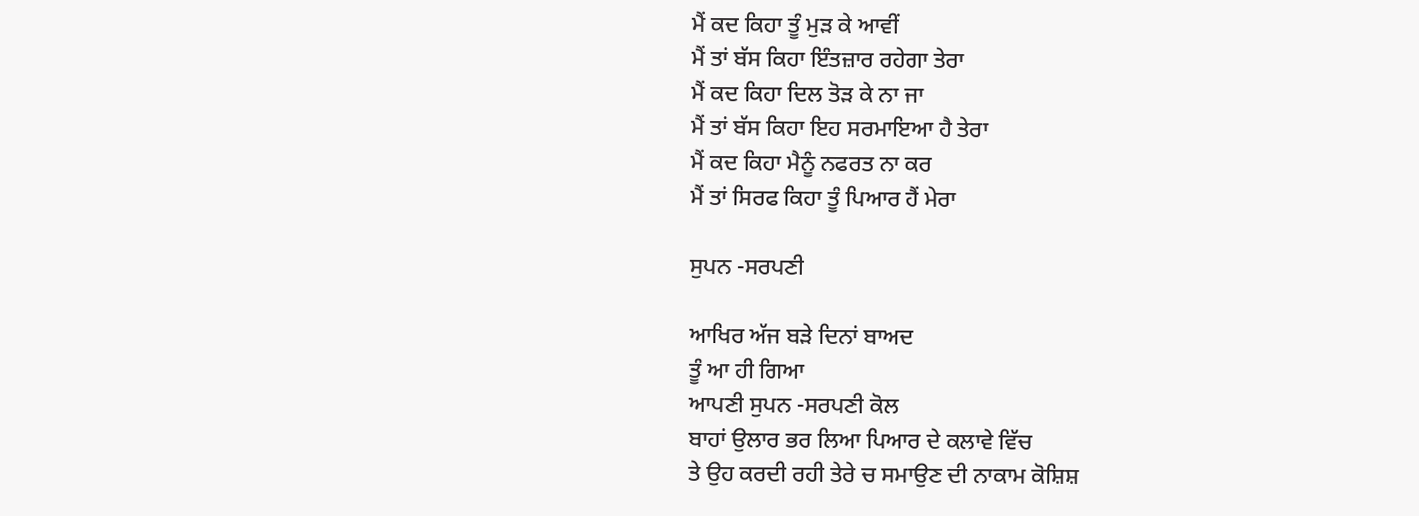ਮੈਂ ਕਦ ਕਿਹਾ ਤੂੰ ਮੁੜ ਕੇ ਆਵੀਂ
ਮੈਂ ਤਾਂ ਬੱਸ ਕਿਹਾ ਇੰਤਜ਼ਾਰ ਰਹੇਗਾ ਤੇਰਾ
ਮੈਂ ਕਦ ਕਿਹਾ ਦਿਲ ਤੋੜ ਕੇ ਨਾ ਜਾ
ਮੈਂ ਤਾਂ ਬੱਸ ਕਿਹਾ ਇਹ ਸਰਮਾਇਆ ਹੈ ਤੇਰਾ
ਮੈਂ ਕਦ ਕਿਹਾ ਮੈਨੂੰ ਨਫਰਤ ਨਾ ਕਰ
ਮੈਂ ਤਾਂ ਸਿਰਫ ਕਿਹਾ ਤੂੰ ਪਿਆਰ ਹੈਂ ਮੇਰਾ

ਸੁਪਨ -ਸਰਪਣੀ

ਆਖਿਰ ਅੱਜ ਬੜੇ ਦਿਨਾਂ ਬਾਅਦ
ਤੂੰ ਆ ਹੀ ਗਿਆ
ਆਪਣੀ ਸੁਪਨ -ਸਰਪਣੀ ਕੋਲ
ਬਾਹਾਂ ਉਲਾਰ ਭਰ ਲਿਆ ਪਿਆਰ ਦੇ ਕਲਾਵੇ ਵਿੱਚ
ਤੇ ਉਹ ਕਰਦੀ ਰਹੀ ਤੇਰੇ ਚ ਸਮਾਉਣ ਦੀ ਨਾਕਾਮ ਕੋਸ਼ਿਸ਼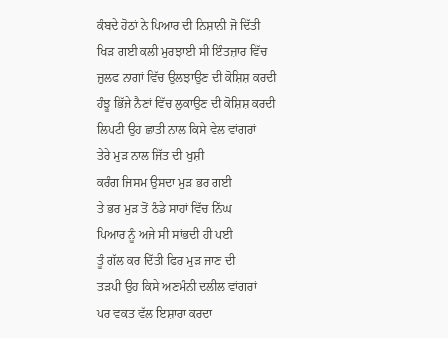ਕੰਬਦੇ ਹੋਠਾਂ ਨੇ ਪਿਆਰ ਦੀ ਨਿਸ਼ਾਨੀ ਜੋ ਦਿੱਤੀ
ਖਿੜ ਗਈ ਕਲੀ ਮੁਰਝਾਈ ਸੀ ਇੰਤਜ਼ਾਰ ਵਿੱਚ
ਜ਼ੁਲਫ ਨਾਗਾਂ ਵਿੱਚ ਉਲਝਾਉਣ ਦੀ ਕੋਸ਼ਿਸ਼ ਕਰਦੀ
ਹੰਝੂ ਭਿੱਜੇ ਨੈਣਾਂ ਵਿੱਚ ਲੁਕਾਉਣ ਦੀ ਕੋਸ਼ਿਸ਼ ਕਰਦੀ
ਲਿਪਟੀ ਉਹ ਛਾਤੀ ਨਾਲ ਕਿਸੇ ਵੇਲ ਵਾਂਗਰਾਂ
ਤੇਰੇ ਮੁੜ ਨਾਲ ਜਿੱਤ ਦੀ ਖੁਸ਼ੀ
ਕਰੰਗ ਜਿਸਮ ਉਸਦਾ ਮੁੜ ਭਰ ਗਈ
ਤੇ ਭਰ ਮੁੜ ਤੋਂ ਠੰਡੇ ਸਾਹਾਂ ਵਿੱਚ ਨਿੱਘ
ਪਿਆਰ ਨੂੰ ਅਜੇ ਸੀ ਸਾਂਭਦੀ ਹੀ ਪਈ
ਤੂੰ ਗੱਲ ਕਰ ਦਿੱਤੀ ਫਿਰ ਮੁੜ ਜਾਣ ਦੀ
ਤੜਪੀ ਉਹ ਕਿਸੇ ਅਣਮੰਨੀ ਦਲੀਲ ਵਾਂਗਰਾਂ
ਪਰ ਵਕਤ ਵੱਲ ਇਸ਼ਾਰਾ ਕਰਦਾ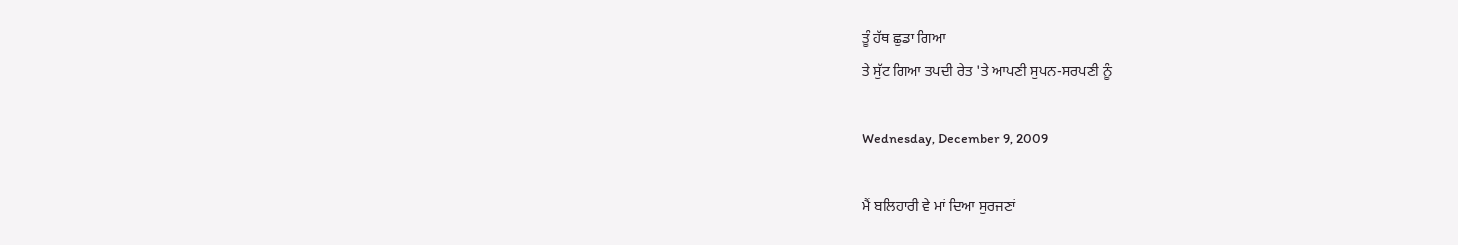ਤੂੰ ਹੱਥ ਛੁਡਾ ਗਿਆ
ਤੇ ਸੁੱਟ ਗਿਆ ਤਪਦੀ ਰੇਤ 'ਤੇ ਆਪਣੀ ਸੁਪਨ-ਸਰਪਣੀ ਨੂੰ

Wednesday, December 9, 2009

ਮੈਂ ਬਲਿਹਾਰੀ ਵੇ ਮਾਂ ਦਿਆ ਸੁਰਜਣਾਂ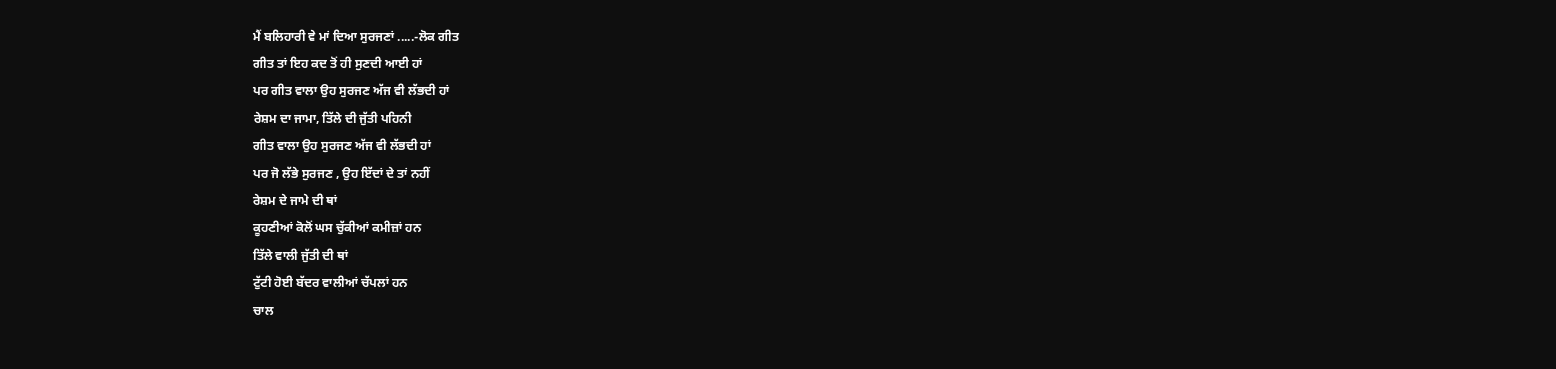ਮੈਂ ਬਲਿਹਾਰੀ ਵੇ ਮਾਂ ਦਿਆ ਸੁਰਜਣਾਂ .....-ਲੋਕ ਗੀਤ
ਗੀਤ ਤਾਂ ਇਹ ਕਦ ਤੋਂ ਹੀ ਸੁਣਦੀ ਆਈ ਹਾਂ
ਪਰ ਗੀਤ ਵਾਲਾ ਉਹ ਸੁਰਜਣ ਅੱਜ ਵੀ ਲੱਭਦੀ ਹਾਂ
ਰੇਸ਼ਮ ਦਾ ਜਾਮਾ, ਤਿੱਲੇ ਦੀ ਜੁੱਤੀ ਪਹਿਨੀ
ਗੀਤ ਵਾਲਾ ਉਹ ਸੁਰਜਣ ਅੱਜ ਵੀ ਲੱਭਦੀ ਹਾਂ
ਪਰ ਜੋ ਲੱਭੇ ਸੁਰਜਣ , ਉਹ ਇੱਦਾਂ ਦੇ ਤਾਂ ਨਹੀਂ
ਰੇਸ਼ਮ ਦੇ ਜਾਮੇ ਦੀ ਥਾਂ
ਕੂਹਣੀਆਂ ਕੋਲੋਂ ਘਸ ਚੁੱਕੀਆਂ ਕਮੀਜ਼ਾਂ ਹਨ
ਤਿੱਲੇ ਵਾਲੀ ਜੁੱਤੀ ਦੀ ਥਾਂ
ਟੁੱਟੀ ਹੋਈ ਬੱਦਰ ਵਾਲੀਆਂ ਚੱਪਲਾਂ ਹਨ
ਚਾਲ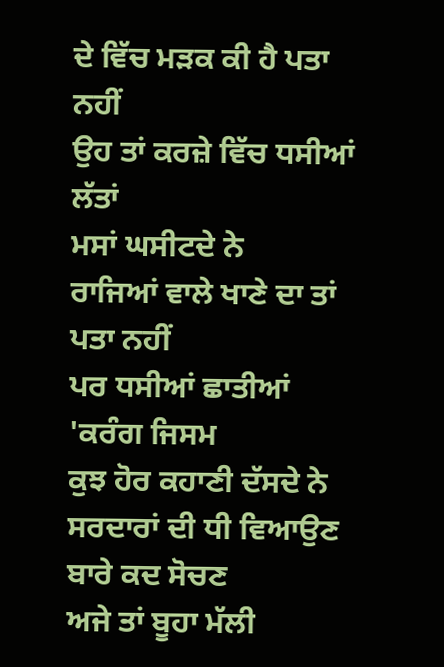ਦੇ ਵਿੱਚ ਮੜਕ ਕੀ ਹੈ ਪਤਾ ਨਹੀਂ
ਉਹ ਤਾਂ ਕਰਜ਼ੇ ਵਿੱਚ ਧਸੀਆਂ ਲੱਤਾਂ
ਮਸਾਂ ਘਸੀਟਦੇ ਨੇ
ਰਾਜਿਆਂ ਵਾਲੇ ਖਾਣੇ ਦਾ ਤਾਂ ਪਤਾ ਨਹੀਂ
ਪਰ ਧਸੀਆਂ ਛਾਤੀਆਂ 'ਕਰੰਗ ਜਿਸਮ
ਕੁਝ ਹੋਰ ਕਹਾਣੀ ਦੱਸਦੇ ਨੇ
ਸਰਦਾਰਾਂ ਦੀ ਧੀ ਵਿਆਉਣ ਬਾਰੇ ਕਦ ਸੋਚਣ
ਅਜੇ ਤਾਂ ਬੂਹਾ ਮੱਲੀ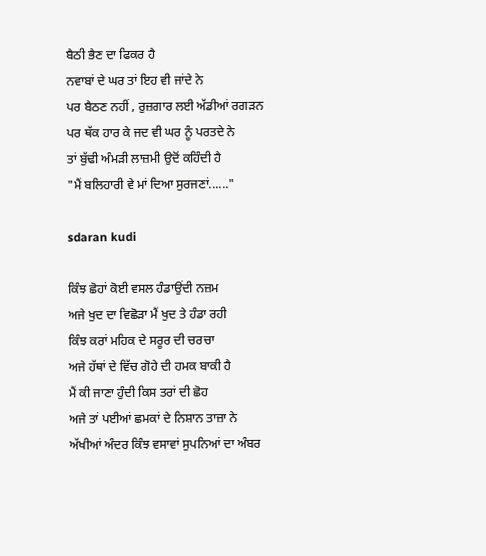ਬੈਠੀ ਭੈਣ ਦਾ ਫਿਕਰ ਹੈ
ਨਵਾਬਾਂ ਦੇ ਘਰ ਤਾਂ ਇਹ ਵੀ ਜਾਂਦੇ ਨੇ
ਪਰ ਬੈਠਣ ਨਹੀਂ , ਰੁਜ਼ਗਾਰ ਲਈ ਅੱਡੀਆਂ ਰਗੜਨ
ਪਰ ਥੱਕ ਹਾਰ ਕੇ ਜਦ ਵੀ ਘਰ ਨੂੰ ਪਰਤਦੇ ਨੇ
ਤਾਂ ਬੁੱਢੀ ਅੰਮੜੀ ਲਾਜ਼ਮੀ ਉਦੋਂ ਕਹਿੰਦੀ ਹੈ
"ਮੈਂ ਬਲਿਹਾਰੀ ਵੇ ਮਾਂ ਦਿਆ ਸੁਰਜਣਾਂ......"

sdaran kudi

ਕਿੰਝ ਛੋਹਾਂ ਕੋਈ ਵਸਲ ਹੰਡਾਉਂਦੀ ਨਜ਼ਮ
ਅਜੇ ਖੁਦ ਦਾ ਵਿਛੋੜਾ ਮੈਂ ਖੁਦ ਤੇ ਹੰਡਾ ਰਹੀ
ਕਿੰਝ ਕਰਾਂ ਮਹਿਕ ਦੇ ਸਰੂਰ ਦੀ ਚਰਚਾ
ਅਜੇ ਹੱਥਾਂ ਦੇ ਵਿੱਚ ਗੋਹੇ ਦੀ ਹਮਕ ਬਾਕੀ ਹੈ
ਮੈਂ ਕੀ ਜਾਣਾ ਹੁੰਦੀ ਕਿਸ ਤਰਾਂ ਦੀ ਛੋਹ
ਅਜੇ ਤਾਂ ਪਈਆਂ ਛਮਕਾਂ ਦੇ ਨਿਸ਼ਾਨ ਤਾਜ਼ਾ ਨੇ
ਅੱਖੀਆਂ ਅੰਦਰ ਕਿੰਝ ਵਸਾਵਾਂ ਸੁਪਨਿਆਂ ਦਾ ਅੰਬਰ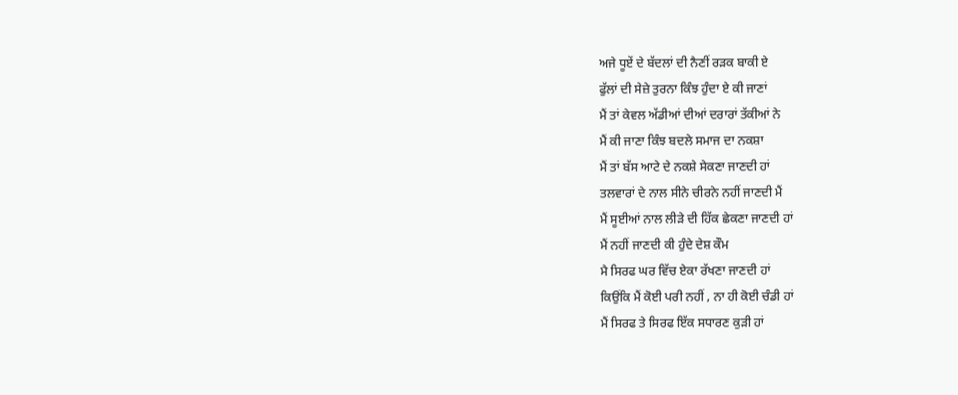ਅਜੇ ਧੂਏਂ ਦੇ ਬੱਦਲਾਂ ਦੀ ਨੈਣੀਂ ਰੜਕ ਬਾਕੀ ਏ
ਫੁੱਲਾਂ ਦੀ ਸੇਜ਼ੇ ਤੁਰਨਾ ਕਿੰਝ ਹੁੰਦਾ ਏ ਕੀ ਜਾਣਾਂ
ਮੈਂ ਤਾਂ ਕੇਵਲ ਅੱਡੀਆਂ ਦੀਆਂ ਦਰਾਰਾਂ ਤੱਕੀਆਂ ਨੇ
ਮੈਂ ਕੀ ਜਾਣਾ ਕਿੰਝ ਬਦਲੇ ਸਮਾਜ ਦਾ ਨਕਸ਼ਾ
ਮੈਂ ਤਾਂ ਬੱਸ ਆਟੇ ਦੇ ਨਕਸ਼ੇ ਸੇਕਣਾ ਜਾਣਦੀ ਹਾਂ
ਤਲਵਾਰਾਂ ਦੇ ਨਾਲ ਸੀਨੇ ਚੀਰਨੇ ਨਹੀਂ ਜਾਣਦੀ ਮੈਂ
ਮੈਂ ਸੂਈਆਂ ਨਾਲ ਲੀੜੇ ਦੀ ਹਿੱਕ ਛੇਕਣਾ ਜਾਣਦੀ ਹਾਂ
ਮੈਂ ਨਹੀਂ ਜਾਣਦੀ ਕੀ ਹੁੰਦੇ ਦੇਸ਼ ਕੌਮ
ਮੈ ਸਿਰਫ ਘਰ ਵਿੱਚ ਏਕਾ ਰੱਖਣਾ ਜਾਣਦੀ ਹਾਂ
ਕਿਉਂਕਿ ਮੈਂ ਕੋਈ ਪਰੀ ਨਹੀਂ , ਨਾ ਹੀ ਕੋਈ ਚੰਡੀ ਹਾਂ
ਮੈਂ ਸਿਰਫ ਤੇ ਸਿਰਫ ਇੱਕ ਸਧਾਰਣ ਕੁੜੀ ਹਾਂ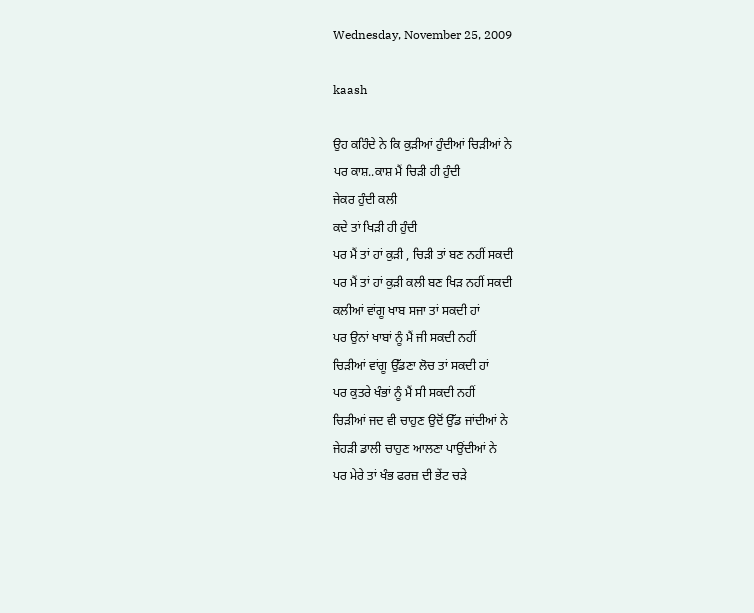Wednesday, November 25, 2009

kaash

ਉਹ ਕਹਿੰਦੇ ਨੇ ਕਿ ਕੁੜੀਆਂ ਹੁੰਦੀਆਂ ਚਿੜੀਆਂ ਨੇ
ਪਰ ਕਾਸ਼..ਕਾਸ਼ ਮੈਂ ਚਿੜੀ ਹੀ ਹੁੰਦੀ
ਜੇਕਰ ਹੁੰਦੀ ਕਲੀ
ਕਦੇ ਤਾਂ ਖਿੜੀ ਹੀ ਹੁੰਦੀ
ਪਰ ਮੈਂ ਤਾਂ ਹਾਂ ਕੁੜੀ , ਚਿੜੀ ਤਾਂ ਬਣ ਨਹੀਂ ਸਕਦੀ
ਪਰ ਮੈਂ ਤਾਂ ਹਾਂ ਕੁੜੀ ਕਲੀ ਬਣ ਖਿੜ ਨਹੀਂ ਸਕਦੀ
ਕਲੀਆਂ ਵਾਂਗੂ ਖਾਬ ਸਜਾ ਤਾਂ ਸਕਦੀ ਹਾਂ
ਪਰ ਉਨਾਂ ਖਾਬਾਂ ਨੂੰ ਮੈਂ ਜੀ ਸਕਦੀ ਨਹੀਂ
ਚਿੜੀਆਂ ਵਾਂਗੂ ਉੱਡਣਾ ਲੋਚ ਤਾਂ ਸਕਦੀ ਹਾਂ
ਪਰ ਕੁਤਰੇ ਖੰਭਾਂ ਨੂੰ ਮੈਂ ਸੀ ਸਕਦੀ ਨਹੀਂ
ਚਿੜੀਆਂ ਜਦ ਵੀ ਚਾਹੁਣ ਉਦੋਂ ਉੱਡ ਜਾਂਦੀਆਂ ਨੇ
ਜੇਹੜੀ ਡਾਲੀ ਚਾਹੁਣ ਆਲਣਾ ਪਾਉਂਦੀਆਂ ਨੇ
ਪਰ ਮੇਰੇ ਤਾਂ ਖੰਭ ਫਰਜ਼ ਦੀ ਭੇਂਟ ਚੜੇ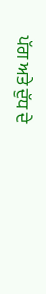ਪੱਗ ਅਤੇ ਦੁੱਧ ਦੇ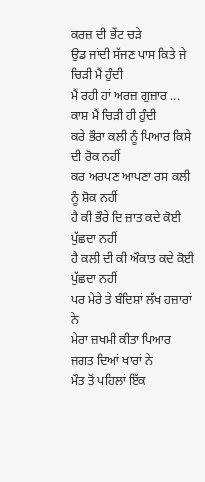ਕਰਜ਼ ਦੀ ਭੇਂਟ ਚੜੇ
ਉਡ ਜਾਂਦੀ ਸੱਜਣ ਪਾਸ ਕਿਤੇ ਜੇ ਚਿੜੀ ਮੈਂ ਹੁੰਦੀ
ਮੈਂ ਰਹੀ ਹਾਂ ਅਰਜ਼ ਗੁਜ਼ਾਰ ...
ਕਾਸ਼ ਮੈਂ ਚਿੜੀ ਹੀ ਹੁੰਦੀ
ਕਰੇ ਭੌਰਾ ਕਲੀ ਨੂੰ ਪਿਆਰ ਕਿਸੇ ਦੀ ਰੋਕ ਨਹੀਂ
ਕਰ ਅਰਪਣ ਆਪਣਾ ਰਸ ਕਲੀ ਨੂੰ ਸ਼ੋਕ ਨਹੀਂ
ਹੈ ਕੀ ਭੌਰੇ ਦਿ ਜ਼ਾਤ ਕਦੇ ਕੋਈ ਪੁੱਛਦਾ ਨਹੀਂ
ਹੈ ਕਲੀ ਦੀ ਕੀ ਔਕਾਤ ਕਦੇ ਕੋਈ ਪੁੱਛਦਾ ਨਹੀਂ
ਪਰ ਮੇਰੇ ਤੇ ਬੰਦਿਸ਼ਾਂ ਲੱਖ ਹਜ਼ਾਰਾਂ ਨੇ
ਮੇਰਾ ਜ਼ਖਮੀ ਕੀਤਾ ਪਿਆਰ ਜਗਤ ਦਿਆਂ ਖਾਰਾਂ ਨੇ
ਮੌਤ ਤੋਂ ਪਹਿਲਾਂ ਇੱਕ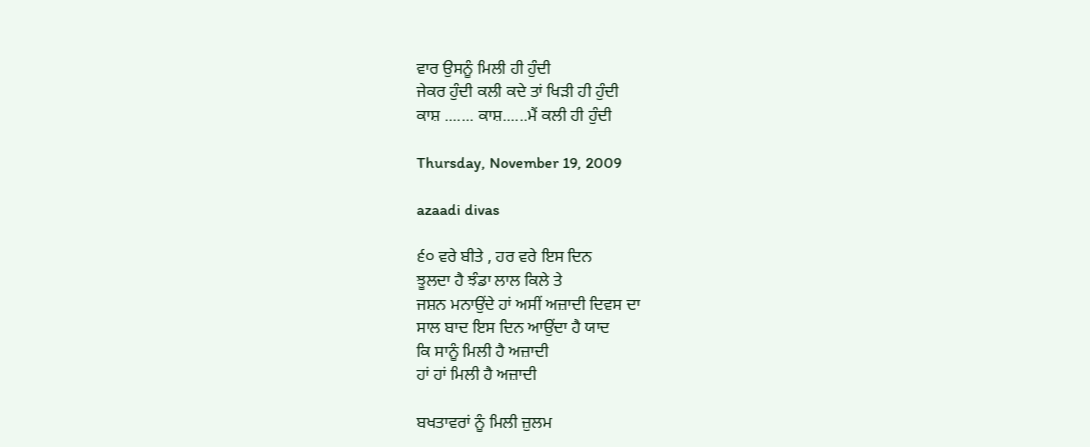ਵਾਰ ਉਸਨੂੰ ਮਿਲੀ ਹੀ ਹੁੰਦੀ
ਜੇਕਰ ਹੁੰਦੀ ਕਲੀ ਕਦੇ ਤਾਂ ਖਿੜੀ ਹੀ ਹੁੰਦੀ
ਕਾਸ਼ ....... ਕਾਸ਼......ਮੈਂ ਕਲੀ ਹੀ ਹੁੰਦੀ

Thursday, November 19, 2009

azaadi divas

੬੦ ਵਰੇ ਬੀਤੇ , ਹਰ ਵਰੇ ਇਸ ਦਿਨ
ਝੂਲਦਾ ਹੈ ਝੰਡਾ ਲਾਲ ਕਿਲੇ ਤੇ
ਜਸ਼ਨ ਮਨਾਉਂਦੇ ਹਾਂ ਅਸੀਂ ਅਜ਼ਾਦੀ ਦਿਵਸ ਦਾ
ਸਾਲ ਬਾਦ ਇਸ ਦਿਨ ਆਉਂਦਾ ਹੈ ਯਾਦ
ਕਿ ਸਾਨੂੰ ਮਿਲੀ ਹੈ ਅਜ਼ਾਦੀ
ਹਾਂ ਹਾਂ ਮਿਲੀ ਹੈ ਅਜ਼ਾਦੀ

ਬਖਤਾਵਰਾਂ ਨੂੰ ਮਿਲੀ ਜ਼ੁਲਮ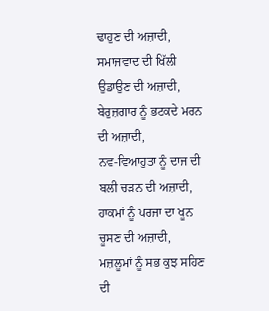ਢਾਹੁਣ ਦੀ ਅਜ਼ਾਦੀ,
ਸਮਾਜਵਾਦ ਦੀ ਖਿੱਲੀ ਉਡਾਉਣ ਦੀ ਅਜ਼ਾਦੀ,
ਬੇਰੁਜ਼ਗਾਰ ਨੂੰ ਭਟਕਦੇ ਮਰਨ ਦੀ ਅਜ਼ਾਦੀ,
ਨਵ-ਵਿਆਹੁਤਾ ਨੂੰ ਦਾਜ ਦੀ ਬਲੀ ਚੜਨ ਦੀ ਅਜ਼ਾਦੀ,
ਹਾਕਮਾਂ ਨੂੰ ਪਰਜਾ ਦਾ ਖੂਨ ਚੂਸਣ ਦੀ ਅਜ਼ਾਦੀ,
ਮਜ਼ਲੂਮਾਂ ਨੂੰ ਸਭ ਕੁਝ ਸਹਿਣ ਦੀ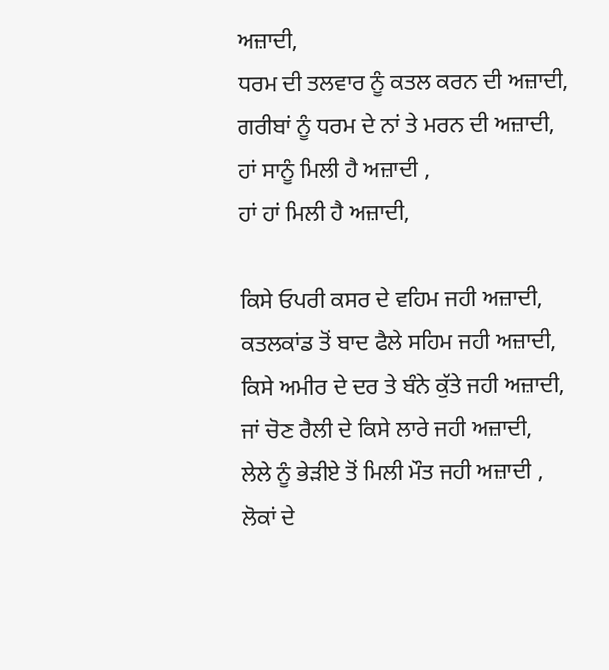ਅਜ਼ਾਦੀ,
ਧਰਮ ਦੀ ਤਲਵਾਰ ਨੂੰ ਕਤਲ ਕਰਨ ਦੀ ਅਜ਼ਾਦੀ,
ਗਰੀਬਾਂ ਨੂੰ ਧਰਮ ਦੇ ਨਾਂ ਤੇ ਮਰਨ ਦੀ ਅਜ਼ਾਦੀ,
ਹਾਂ ਸਾਨੂੰ ਮਿਲੀ ਹੈ ਅਜ਼ਾਦੀ ,
ਹਾਂ ਹਾਂ ਮਿਲੀ ਹੈ ਅਜ਼ਾਦੀ,

ਕਿਸੇ ਓਪਰੀ ਕਸਰ ਦੇ ਵਹਿਮ ਜਹੀ ਅਜ਼ਾਦੀ,
ਕਤਲਕਾਂਡ ਤੋਂ ਬਾਦ ਫੈਲੇ ਸਹਿਮ ਜਹੀ ਅਜ਼ਾਦੀ,
ਕਿਸੇ ਅਮੀਰ ਦੇ ਦਰ ਤੇ ਬੰਨੇ ਕੁੱਤੇ ਜਹੀ ਅਜ਼ਾਦੀ,
ਜਾਂ ਚੋਣ ਰੈਲੀ ਦੇ ਕਿਸੇ ਲਾਰੇ ਜਹੀ ਅਜ਼ਾਦੀ,
ਲੇਲੇ ਨੂੰ ਭੇੜੀਏ ਤੋਂ ਮਿਲੀ ਮੌਤ ਜਹੀ ਅਜ਼ਾਦੀ ,
ਲੋਕਾਂ ਦੇ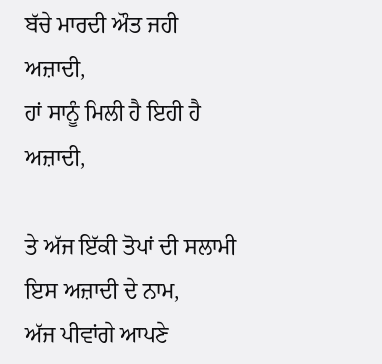ਬੱਚੇ ਮਾਰਦੀ ਔਤ ਜਹੀ ਅਜ਼ਾਦੀ,
ਹਾਂ ਸਾਨੂੰ ਮਿਲੀ ਹੈ ਇਹੀ ਹੈ ਅਜ਼ਾਦੀ,

ਤੇ ਅੱਜ ਇੱਕੀ ਤੋਪਾਂ ਦੀ ਸਲਾਮੀ ਇਸ ਅਜ਼ਾਦੀ ਦੇ ਨਾਮ,
ਅੱਜ ਪੀਵਾਂਗੇ ਆਪਣੇ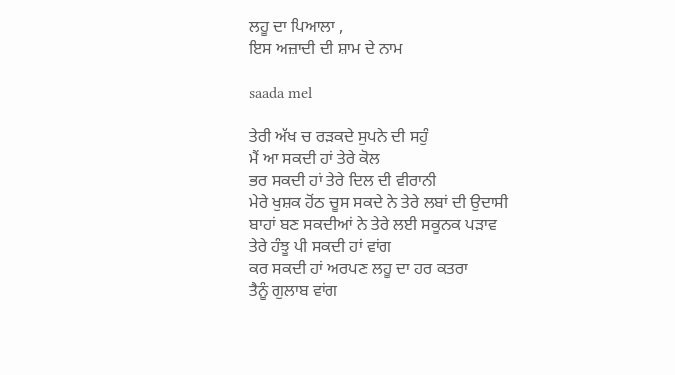ਲਹੂ ਦਾ ਪਿਆਲਾ ,
ਇਸ ਅਜ਼ਾਦੀ ਦੀ ਸ਼ਾਮ ਦੇ ਨਾਮ

saada mel

ਤੇਰੀ ਅੱਖ ਚ ਰੜਕਦੇ ਸੁਪਨੇ ਦੀ ਸਹੁੰ
ਮੈਂ ਆ ਸਕਦੀ ਹਾਂ ਤੇਰੇ ਕੋਲ
ਭਰ ਸਕਦੀ ਹਾਂ ਤੇਰੇ ਦਿਲ ਦੀ ਵੀਰਾਨੀ
ਮੇਰੇ ਖੁਸ਼ਕ ਹੋਂਠ ਚੂਸ ਸਕਦੇ ਨੇ ਤੇਰੇ ਲਬਾਂ ਦੀ ਉਦਾਸੀ
ਬਾਹਾਂ ਬਣ ਸਕਦੀਆਂ ਨੇ ਤੇਰੇ ਲਈ ਸਕੂਨਕ ਪੜਾਵ
ਤੇਰੇ ਹੰਝੂ ਪੀ ਸਕਦੀ ਹਾਂ ਵਾਂਗ
ਕਰ ਸਕਦੀ ਹਾਂ ਅਰਪਣ ਲਹੂ ਦਾ ਹਰ ਕਤਰਾ
ਤੈਨੂੰ ਗੁਲਾਬ ਵਾਂਗ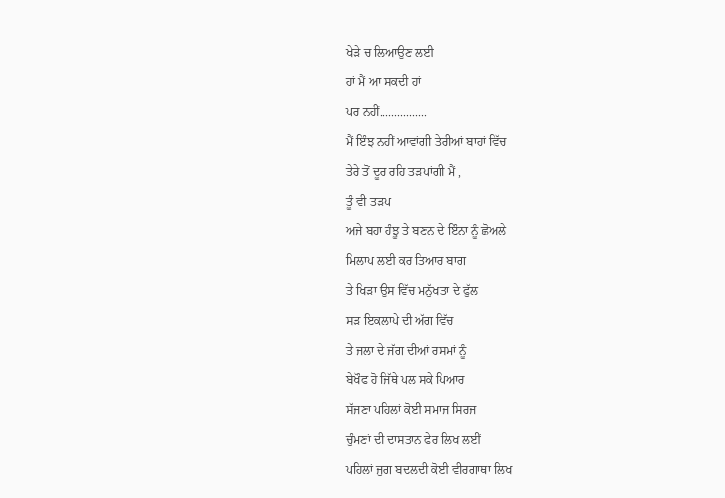ਖੇੜੇ ਚ ਲਿਆਉਣ ਲਈ
ਹਾਂ ਮੈਂ ਆ ਸਕਦੀ ਹਾਂ
ਪਰ ਨਹੀਂ................
ਮੈਂ ਇੰਝ ਨਹੀਂ ਆਵਾਂਗੀ ਤੇਰੀਆਂ ਬਾਹਾਂ ਵਿੱਚ
ਤੇਰੇ ਤੋਂ ਦੂਰ ਰਹਿ ਤੜਪਾਂਗੀ ਮੈਂ ,
ਤੂੰ ਵੀ ਤੜਪ
ਅਜੇ ਬਹਾ ਹੰਝੂ ਤੇ ਬਣਨ ਦੇ ਇੰਨਾ ਨੂੰ ਛੋਅਲੇ
ਮਿਲਾਪ ਲਈ ਕਰ ਤਿਆਰ ਬਾਗ
ਤੇ ਖਿੜਾ ਉਸ ਵਿੱਚ ਮਨੁੱਖਤਾ ਦੇ ਫੁੱਲ
ਸੜ ਇਕਲਾਪੇ ਦੀ ਅੱਗ ਵਿੱਚ
ਤੇ ਜਲਾ ਦੇ ਜੱਗ ਦੀਆਂ ਰਸਮਾਂ ਨੂੰ
ਬੇਖੌਫ ਹੋ ਜਿੱਥੇ ਪਲ ਸਕੇ ਪਿਆਰ
ਸੱਜਣਾ ਪਹਿਲਾਂ ਕੋਈ ਸਮਾਜ ਸਿਰਜ
ਚੁੰਮਣਾਂ ਦੀ ਦਾਸਤਾਨ ਫੇਰ ਲਿਖ ਲਈਂ
ਪਹਿਲਾਂ ਜੁਗ ਬਦਲਦੀ ਕੋਈ ਵੀਰਗਾਥਾ ਲਿਖ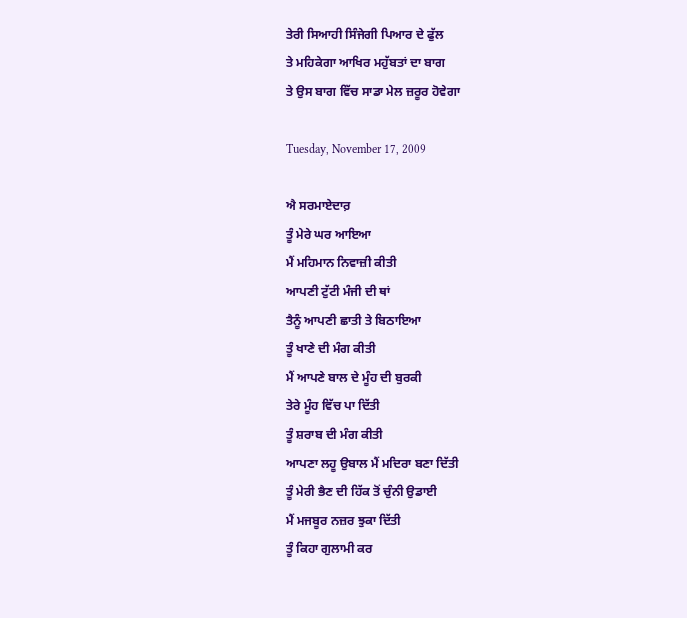ਤੇਰੀ ਸਿਆਹੀ ਸਿੰਜੇਗੀ ਪਿਆਰ ਦੇ ਫੁੱਲ
ਤੇ ਮਹਿਕੇਗਾ ਆਖਿਰ ਮਹੁੱਬਤਾਂ ਦਾ ਬਾਗ
ਤੇ ਉਸ ਬਾਗ ਵਿੱਚ ਸਾਡਾ ਮੇਲ ਜ਼ਰੂਰ ਹੋਵੇਗਾ

Tuesday, November 17, 2009

ਐ ਸਰਮਾਏਦਾਰ਼
ਤੂੰ ਮੇਰੇ ਘਰ ਆਇਆ
ਮੈਂ ਮਹਿਮਾਨ ਨਿਵਾਜ਼ੀ ਕੀਤੀ
ਆਪਣੀ ਟੁੱਟੀ ਮੰਜੀ ਦੀ ਥਾਂ
ਤੈਨੂੰ ਆਪਣੀ ਛਾਤੀ ਤੇ ਬਿਠਾਇਆ
ਤੂੰ ਖਾਣੇ ਦੀ ਮੰਗ ਕੀਤੀ
ਮੈਂ ਆਪਣੇ ਬਾਲ ਦੇ ਮੂੰਹ ਦੀ ਬੁਰਕੀ
ਤੇਰੇ ਮੂੰਹ ਵਿੱਚ ਪਾ ਦਿੱਤੀ
ਤੂੰ ਸ਼ਰਾਬ ਦੀ ਮੰਗ ਕੀਤੀ
ਆਪਣਾ ਲਹੂ ਉਬਾਲ ਮੈਂ ਮਦਿਰਾ ਬਣਾ ਦਿੱਤੀ
ਤੂੰ ਮੇਰੀ ਭੈਣ ਦੀ ਹਿੱਕ ਤੋਂ ਚੁੰਨੀ ਉਡਾਈ
ਮੈਂ ਮਜਬੂਰ ਨਜ਼ਰ ਝੁਕਾ ਦਿੱਤੀ
ਤੂੰ ਕਿਹਾ ਗੁਲਾਮੀ ਕਰ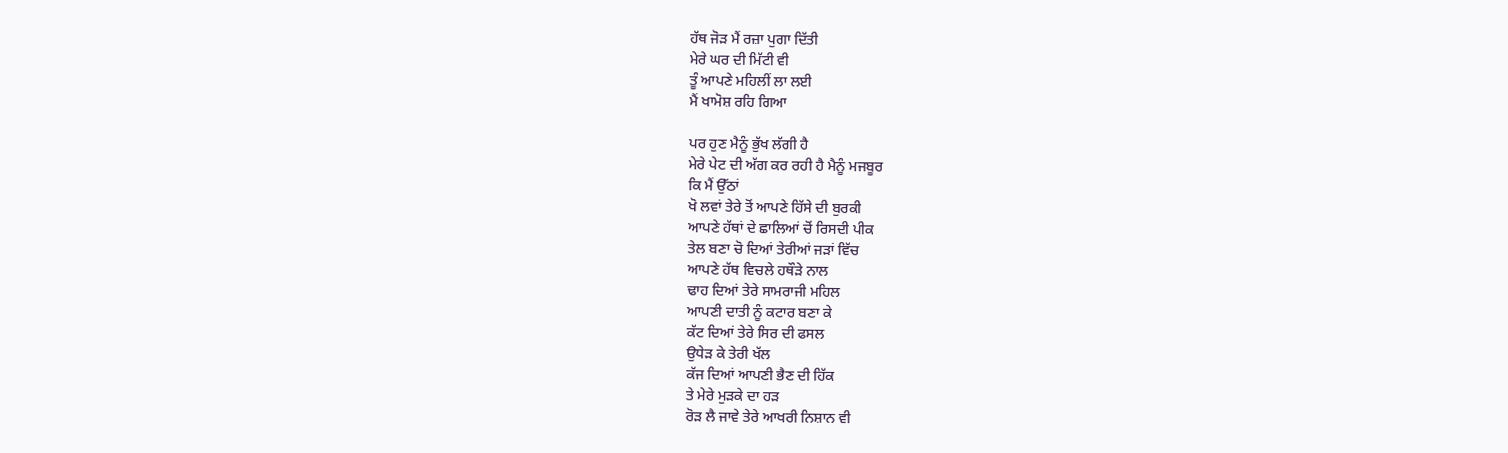ਹੱਥ ਜੋੜ ਮੈਂ ਰਜ਼ਾ ਪੁਗਾ ਦਿੱਤੀ
ਮੇਰੇ ਘਰ ਦੀ ਮਿੱਟੀ ਵੀ
ਤੂੰ ਆਪਣੇ ਮਹਿਲੀਂ ਲਾ ਲਈ
ਮੈਂ ਖਾਮੋਸ਼ ਰਹਿ ਗਿਆ

ਪਰ ਹੁਣ ਮੈਨੂੰ ਭੁੱਖ ਲੱਗੀ ਹੈ
ਮੇਰੇ ਪੇਟ ਦੀ ਅੱਗ ਕਰ ਰਹੀ ਹੈ ਮੈਨੂੰ ਮਜਬੂਰ
ਕਿ ਮੈਂ ਉੱਠਾਂ
ਖੋ ਲਵਾਂ ਤੇਰੇ ਤੋਂ ਆਪਣੇ ਹਿੱਸੇ ਦੀ ਬੁਰਕੀ
ਆਪਣੇ ਹੱਥਾਂ ਦੇ ਛਾਲਿਆਂ ਚੋਂ ਰਿਸਦੀ ਪੀਕ
ਤੇਲ ਬਣਾ ਚੋ ਦਿਆਂ ਤੇਰੀਆਂ ਜੜਾਂ ਵਿੱਚ
ਆਪਣੇ ਹੱਥ ਵਿਚਲੇ ਹਥੌੜੇ ਨਾਲ
ਢਾਹ ਦਿਆਂ ਤੇਰੇ ਸਾਮਰਾਜੀ ਮਹਿਲ
ਆਪਣੀ ਦਾਤੀ ਨੂੰ ਕਟਾਰ ਬਣਾ ਕੇ
ਕੱਟ ਦਿਆਂ ਤੇਰੇ ਸਿਰ ਦੀ ਫਸਲ
ਉਧੇੜ ਕੇ ਤੇਰੀ ਖੱਲ
ਕੱਜ ਦਿਆਂ ਆਪਣੀ ਭੈਣ ਦੀ ਹਿੱਕ
ਤੇ ਮੇਰੇ ਮੁੜਕੇ ਦਾ ਹੜ
ਰੋੜ ਲੈ ਜਾਵੇ ਤੇਰੇ ਆਖਰੀ ਨਿਸ਼ਾਨ ਵੀ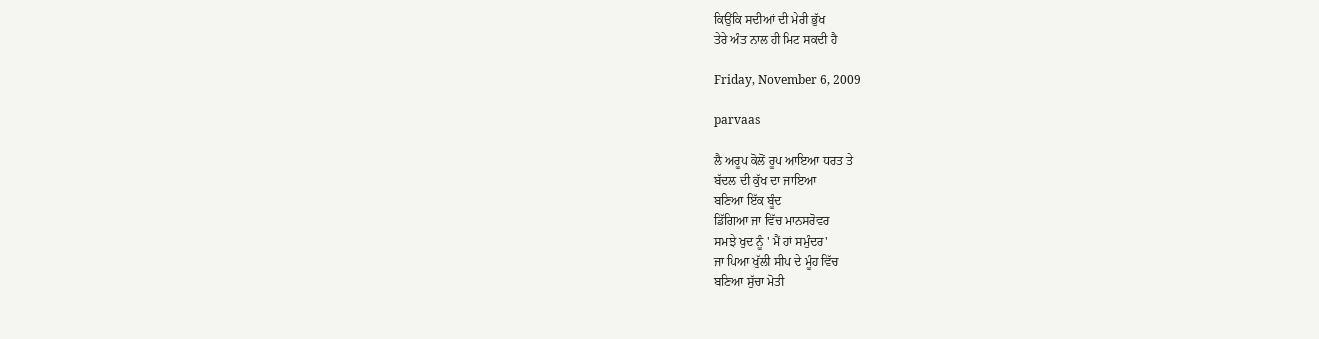ਕਿਉਂਕਿ ਸਦੀਆਂ ਦੀ ਮੇਰੀ ਭੁੱਖ
ਤੇਰੇ ਅੰਤ ਨਾਲ ਹੀ ਮਿਟ ਸਕਦੀ ਹੈ

Friday, November 6, 2009

parvaas

ਲੈ ਅਰੂਪ ਕੋਲੋਂ ਰੂਪ ਆਇਆ ਧਰਤ ਤੇ
ਬੱਦਲ ਦੀ ਕੁੱਖ ਦਾ ਜਾਇਆ
ਬਣਿਆ ਇੱਕ ਬੂੰਦ
ਡਿੱਗਿਆ ਜਾ ਵਿੱਚ ਮਾਨਸਰੋਵਰ
ਸਮਝੇ ਖੁਦ ਨੂੰ ' ਮੈਂ ਹਾਂ ਸਮੁੰਦਰ'
ਜਾ ਪਿਆ ਖੁੱਲੀ ਸੀਪ ਦੇ ਮੂੰਹ ਵਿੱਚ
ਬਣਿਆ ਸੁੱਚਾ ਮੋਤੀ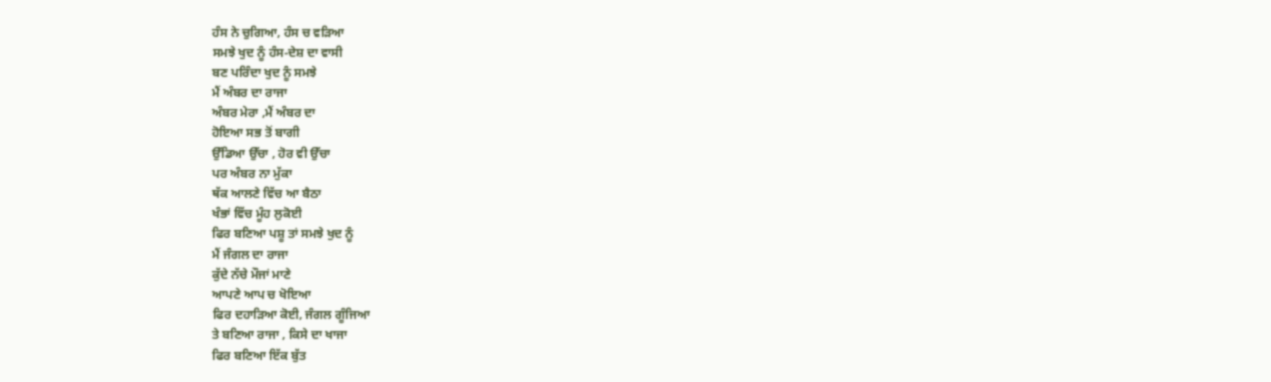ਹੰਸ ਨੇ ਚੁਗਿਆ, ਹੰਸ ਚ ਵੜਿਆ
ਸਮਝੇ ਖੁਦ ਨੂੰ ਹੰਸ-ਦੇਸ਼ ਦਾ ਵਾਸੀ
ਬਣ ਪਰਿੰਦਾ ਖੁਦ ਨੂੰ ਸਮਝੇ
ਮੈਂ ਅੰਬਰ ਦਾ ਰਾਜਾ
ਅੰਬਰ ਮੇਰਾ ,ਮੈਂ ਅੰਬਰ ਦਾ
ਹੋਇਆ ਸਭ ਤੋਂ ਬਾਗੀ
ਉੱਡਿਆ ਉੱਚਾ , ਹੋਰ ਵੀ ਉੱਚਾ
ਪਰ ਅੰਬਰ ਨਾ ਮੁੱਕਾ
ਥੱਕ ਆਲਣੇ ਵਿੱਚ ਆ ਬੈਠਾ
ਖੰਭਾਂ ਵਿੱਚ ਮੂੰਹ ਲੁਕੋਈ
ਫਿਰ ਬਣਿਆ ਪਸ਼ੂ ਤਾਂ ਸਮਝੇ ਖੁਦ ਨੂੰ
ਮੈਂ ਜੰਗਲ ਦਾ ਰਾਜਾ
ਕੁੱਦੇ ਨੱਚੇ ਮੌਜਾਂ ਮਾਣੇ
ਆਪਣੇ ਆਪ ਚ ਖੋਇਆ
ਫਿਰ ਦਹਾੜਿਆ ਕੋਈ, ਜੰਗਲ ਗੂੰਜਿਆ
ਤੇ ਬਣਿਆ ਰਾਜਾ , ਕਿਸੇ ਦਾ ਖਾਜਾ
ਫਿਰ ਬਣਿਆ ਇੱਕ ਬੁੱਤ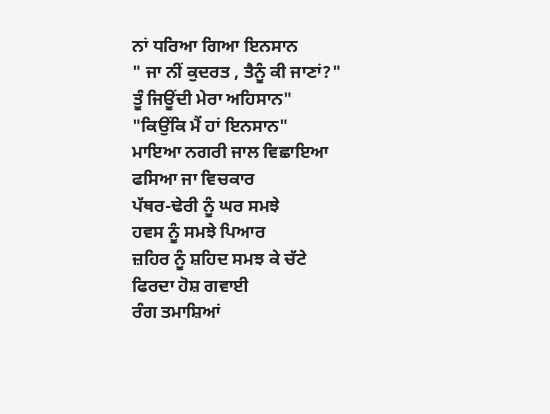ਨਾਂ ਧਰਿਆ ਗਿਆ ਇਨਸਾਨ
" ਜਾ ਨੀਂ ਕੁਦਰਤ , ਤੈਨੂੰ ਕੀ ਜਾਣਾਂ?"
ਤੂੰ ਜਿਊਂਦੀ ਮੇਰਾ ਅਹਿਸਾਨ"
"ਕਿਉਂਕਿ ਮੈਂ ਹਾਂ ਇਨਸਾਨ"
ਮਾਇਆ ਨਗਰੀ ਜਾਲ ਵਿਛਾਇਆ
ਫਸਿਆ ਜਾ ਵਿਚਕਾਰ
ਪੱਥਰ-ਢੇਰੀ ਨੂੰ ਘਰ ਸਮਝੇ
ਹਵਸ ਨੂੰ ਸਮਝੇ ਪਿਆਰ
ਜ਼ਹਿਰ ਨੂੰ ਸ਼ਹਿਦ ਸਮਝ ਕੇ ਚੱਟੇ
ਫਿਰਦਾ ਹੋਸ਼ ਗਵਾਈ
ਰੰਗ ਤਮਾਸ਼ਿਆਂ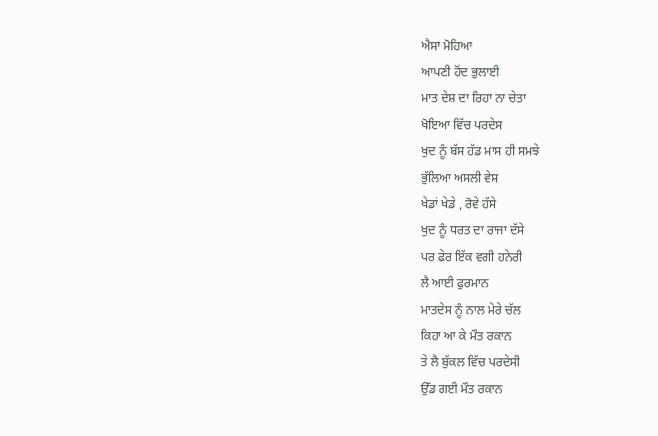ਐਸਾ ਮੋਹਿਆ
ਆਪਣੀ ਹੋਂਦ ਭੁਲਾਈ
ਮਾਤ ਦੇਸ਼ ਦਾ ਰਿਹਾ ਨਾ ਚੇਤਾ
ਖੋਇਆ ਵਿੱਚ ਪਰਦੇਸ
ਖੁਦ ਨੂੰ ਬੱਸ ਹੱਡ ਮਾਸ ਹੀ ਸਮਝੇ
ਭੁੱਲਿਆ ਅਸਲੀ ਵੇਸ
ਖੇਡਾਂ ਖੇਡੇ , ਰੋਵੇ ਹੱਸੇ
ਖੁਦ ਨੂੰ ਧਰਤ ਦਾ ਰਾਜਾ ਦੱਸੇ
ਪਰ ਫੇਰ ਇੱਕ ਵਗੀ ਹਨੇਰੀ
ਲੈ ਆਈ ਫੁਰਮਾਨ
ਮਾਤਦੇਸ ਨੂੰ ਨਾਲ ਮੇਰੇ ਚੱਲ
ਕਿਹਾ ਆ ਕੇ ਮੌਤ ਰਕਾਨ
ਤੇ ਲੈ ਬੁੱਕਲ ਵਿੱਚ ਪਰਦੇਸੀ
ਉੱਡ ਗਈ ਮੌਤ ਰਕਾਨ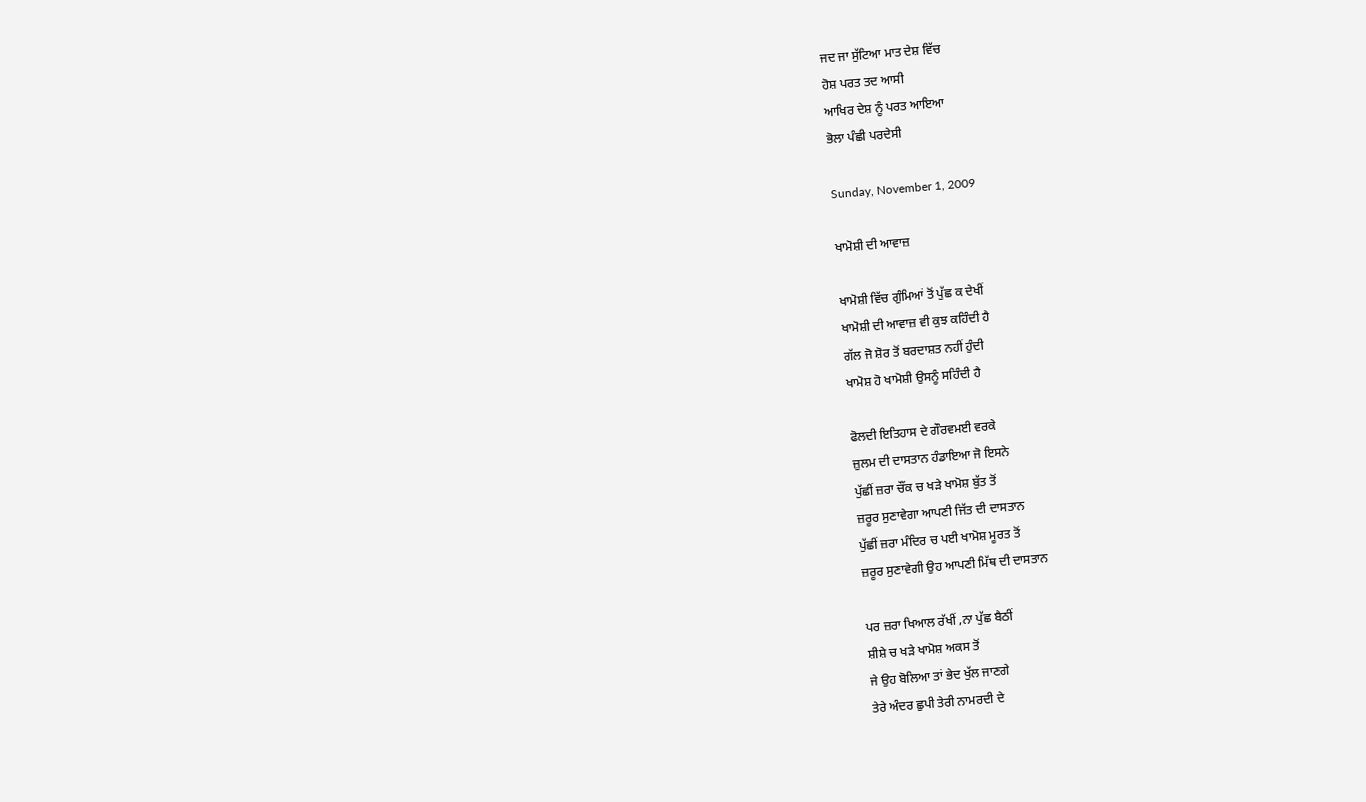ਜਦ ਜਾ ਸੁੱਟਿਆ ਮਾਤ ਦੇਸ਼ ਵਿੱਚ
ਹੋਸ਼ ਪਰਤ ਤਦ ਆਸੀ
ਆਖਿਰ ਦੇਸ਼ ਨੂੰ ਪਰਤ ਆਇਆ
ਭੋਲਾ ਪੰਛੀ ਪਰਦੇਸੀ

Sunday, November 1, 2009

ਖਾਮੋਸ਼ੀ ਦੀ ਆਵਾਜ਼

ਖਾਮੋਸ਼ੀ ਵਿੱਚ ਗੁੰਮਿਆਂ ਤੋਂ ਪੁੱਛ ਕ ਦੇਖੀਂ
ਖਾਮੋਸ਼ੀ ਦੀ ਆਵਾਜ਼ ਵੀ ਕੁਝ ਕਹਿੰਦੀ ਹੈ
ਗੱਲ ਜੋ ਸ਼ੋਰ ਤੋਂ ਬਰਦਾਸ਼ਤ ਨਹੀਂ ਹੁੰਦੀ
ਖਾਮੋਸ਼ ਹੋ ਖਾਮੋਸ਼ੀ ਉਸਨੂੰ ਸਹਿੰਦੀ ਹੈ

ਫੋਲਦੀ ਇਤਿਹਾਸ ਦੇ ਗੌਰਵਮਈ ਵਰਕੇ
ਜ਼ੁਲਮ ਦੀ ਦਾਸਤਾਨ ਹੰਡਾਇਆ ਜੋ ਇਸਨੇ
ਪੁੱਛੀਂ ਜ਼ਰਾ ਚੌਂਕ ਚ ਖੜੇ ਖਾਮੋਸ਼ ਬੁੱਤ ਤੋਂ
ਜ਼ਰੂਰ ਸੁਣਾਵੇਗਾ ਆਪਣੀ ਜਿੱਤ ਦੀ ਦਾਸਤਾਨ
ਪੁੱਛੀਂ ਜ਼ਰਾ ਮੰਦਿਰ ਚ ਪਈ ਖਾਮੋਸ਼ ਮੂਰਤ ਤੋਂ
ਜ਼ਰੂਰ ਸੁਣਾਵੇਗੀ ਉਹ ਆਪਣੀ ਮਿੱਥ ਦੀ ਦਾਸਤਾਨ

ਪਰ ਜ਼ਰਾ ਖਿਆਲ ਰੱਖੀਂ ,ਨਾ ਪੁੱਛ ਬੈਠੀਂ
ਸ਼ੀਸ਼ੇ ਚ ਖੜੇ ਖਾਮੋਸ਼ ਅਕਸ ਤੋਂ
ਜੇ ਉਹ ਬੋਲਿਆ ਤਾਂ ਭੇਦ ਖੁੱਲ ਜਾਣਗੇ
ਤੇਰੇ ਅੰਦਰ ਛੁਪੀ ਤੇਰੀ ਨਾਮਰਦੀ ਦੇ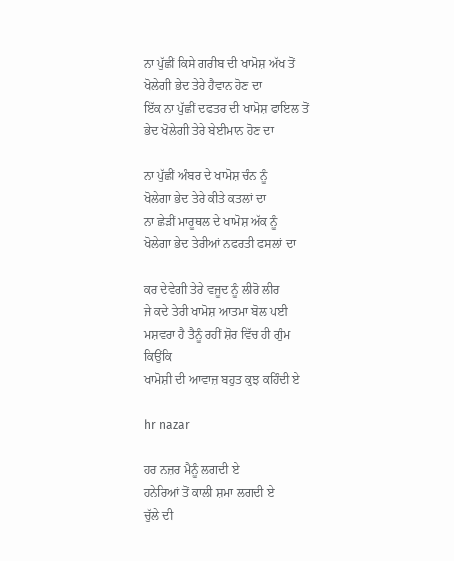ਨਾ ਪੁੱਛੀਂ ਕਿਸੇ ਗਰੀਬ ਦੀ ਖਾਮੋਸ਼ ਅੱਖ ਤੋਂ
ਖੋਲੇਗੀ ਭੇਦ ਤੇਰੇ ਹੈਵਾਨ ਹੋਣ ਦਾ
ਇੱਕ ਨਾ ਪੁੱਛੀਂ ਦਫਤਰ ਦੀ ਖਾਮੋਸ਼ ਫਾਇਲ ਤੋਂ
ਭੇਦ ਖੋਲੇਗੀ ਤੇਰੇ ਬੇਈਮਾਨ ਹੋਣ ਦਾ

ਨਾ ਪੁੱਛੀਂ ਅੰਬਰ ਦੇ ਖਾਮੋਸ਼ ਚੰਨ ਨੂੰ
ਖੋਲੇਗਾ ਭੇਦ ਤੇਰੇ ਕੀਤੇ ਕਤਲਾਂ ਦਾ
ਨਾ ਛੇੜੀਂ ਮਾਰੂਥਲ ਦੇ ਖਾਮੋਸ਼ ਅੱਕ ਨੂੰ
ਖੋਲੇਗਾ ਭੇਦ ਤੇਰੀਆਂ ਨਫਰਤੀ ਫਸਲਾਂ ਦਾ

ਕਰ ਦੇਵੇਗੀ ਤੇਰੇ ਵਜੂਦ ਨੂੰ ਲੀਰੋ ਲੀਰ
ਜੇ ਕਦੇ ਤੇਰੀ ਖਾਮੋਸ਼ ਆਤਮਾ ਬੋਲ ਪਈ
ਮਸ਼ਵਰਾ ਹੈ ਤੈਨੂੰ ਰਹੀਂ ਸ਼ੋਰ ਵਿੱਚ ਹੀ ਗੁੰਮ
ਕਿਉਂਕਿ
ਖਾਮੋਸ਼ੀ ਦੀ ਆਵਾਜ਼ ਬਹੁਤ ਕੁਝ ਕਹਿੰਦੀ ਏ

hr nazar

ਹਰ ਨਜ਼ਰ ਮੈਨੂੰ ਲਗਦੀ ਏ
ਹਨੇਰਿਆਂ ਤੋਂ ਕਾਲੀ ਸ਼ਮਾ ਲਗਦੀ ਏ
ਚੁੱਲੇ ਦੀ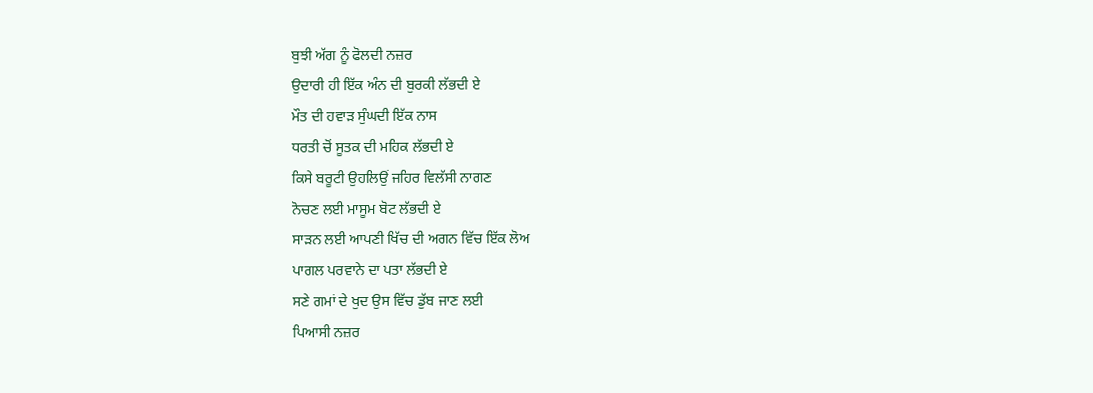ਬੁਝੀ ਅੱਗ ਨੂੰ ਫੋਲਦੀ ਨਜ਼ਰ
ਉਦਾਰੀ ਹੀ ਇੱਕ ਅੰਨ ਦੀ ਬੁਰਕੀ ਲੱਭਦੀ ਏ
ਮੌਤ ਦੀ ਹਵਾੜ ਸੁੰਘਦੀ ਇੱਕ ਨਾਸ
ਧਰਤੀ ਚੋਂ ਸੂਤਕ ਦੀ ਮਹਿਕ ਲੱਭਦੀ ਏ
ਕਿਸੇ ਬਰੂਟੀ ਉਹਲਿਉਂ ਜਹਿਰ ਵਿਲੱਸੀ ਨਾਗਣ
ਨੋਚਣ ਲਈ ਮਾਸੂਮ ਬੋਟ ਲੱਭਦੀ ਏ
ਸਾੜਨ ਲਈ ਆਪਣੀ ਖਿੱਚ ਦੀ ਅਗਨ ਵਿੱਚ ਇੱਕ ਲੋਅ
ਪਾਗਲ ਪਰਵਾਨੇ ਦਾ ਪਤਾ ਲੱਭਦੀ ਏ
ਸਣੇ ਗਮਾਂ ਦੇ ਖੁਦ ਉਸ ਵਿੱਚ ਡੁੱਬ ਜਾਣ ਲਈ
ਪਿਆਸੀ ਨਜ਼ਰ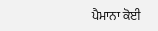ਪੈਮਾਨਾ ਕੋਈ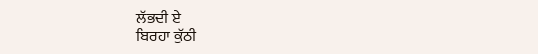ਲੱਭਦੀ ਏ
ਬਿਰਹਾ ਕੁੱਠੀ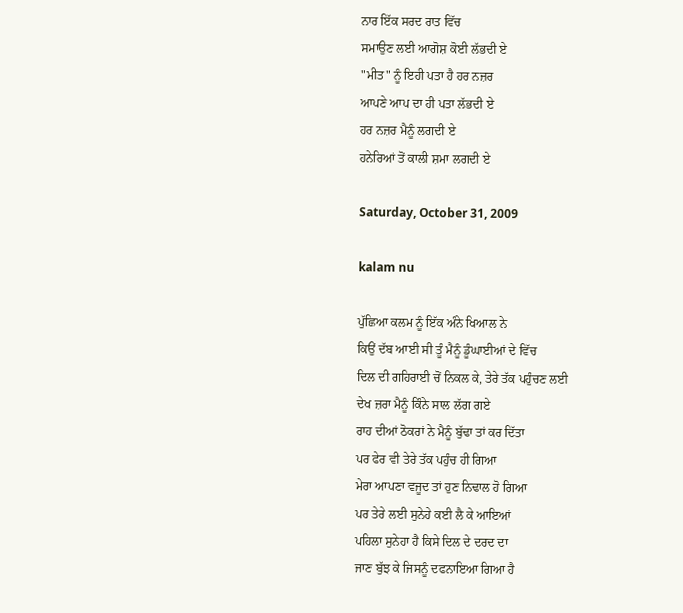ਨਾਰ ਇੱਕ ਸਰਦ ਰਾਤ ਵਿੱਚ
ਸਮਾਉਣ ਲਈ ਆਗੋਸ਼ ਕੋਈ ਲੱਭਦੀ ਏ
"ਮੀਤ" ਨੂੰ ਇਹੀ ਪਤਾ ਹੈ ਹਰ ਨਜ਼ਰ
ਆਪਣੇ ਆਪ ਦਾ ਹੀ ਪਤਾ ਲੱਭਦੀ ਏ
ਹਰ ਨਜ਼ਰ ਮੈਨੂੰ ਲਗਦੀ ਏ
ਹਨੇਰਿਆਂ ਤੋਂ ਕਾਲੀ ਸ਼ਮਾ ਲਗਦੀ ਏ

Saturday, October 31, 2009

kalam nu

ਪੁੱਛਿਆ ਕਲਮ ਨੂੰ ਇੱਕ ਅੰਨੇ ਖਿਆਲ ਨੇ
ਕਿਉਂ ਦੱਬ ਆਈ ਸੀ ਤੂੰ ਮੈਨੂੰ ਡੂੰਘਾਈਆਂ ਦੇ ਵਿੱਚ
ਦਿਲ ਦੀ ਗਹਿਰਾਈ ਚੋਂ ਨਿਕਲ ਕੇ, ਤੇਰੇ ਤੱਕ ਪਹੁੰਚਣ ਲਈ
ਦੇਖ ਜ਼ਰਾ ਮੈਨੂੰ ਕਿੰਨੇ ਸਾਲ ਲੱਗ ਗਏ
ਰਾਹ ਦੀਆਂ ਠੋਕਰਾਂ ਨੇ ਮੈਨੂੰ ਬੁੱਢਾ ਤਾਂ ਕਰ ਦਿੱਤਾ
ਪਰ ਫੇਰ ਵੀ ਤੇਰੇ ਤੱਕ ਪਹੁੰਚ ਹੀ ਗਿਆ
ਮੇਰਾ ਆਪਣਾ ਵਜੂਦ ਤਾਂ ਹੁਣ ਨਿਢਾਲ ਹੋ ਗਿਆ
ਪਰ ਤੇਰੇ ਲਈ ਸੁਨੇਹੇ ਕਈ ਲੈ ਕੇ ਆਇਆਂ
ਪਹਿਲਾ ਸੁਨੇਹਾ ਹੈ ਕਿਸੇ ਦਿਲ ਦੇ ਦਰਦ ਦਾ
ਜਾਣ ਬੁੱਝ ਕੇ ਜਿਸਨੂੰ ਦਫਨਾਇਆ ਗਿਆ ਹੈ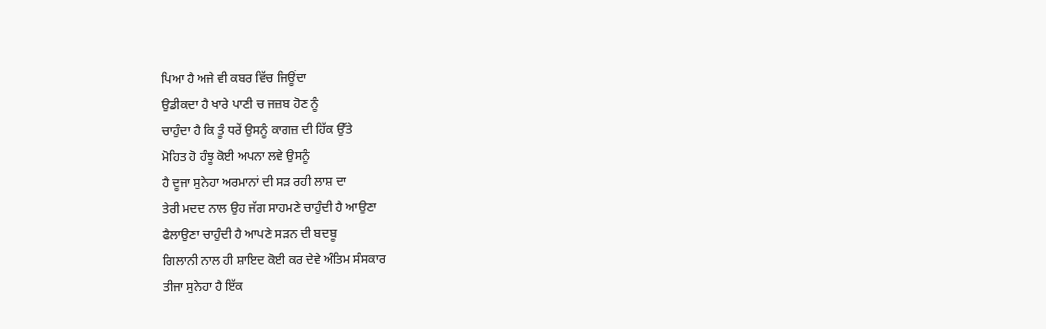ਪਿਆ ਹੈ ਅਜੇ ਵੀ ਕਬਰ ਵਿੱਚ ਜਿਊਂਦਾ
ਉਡੀਕਦਾ ਹੈ ਖਾਰੇ ਪਾਣੀ ਚ ਜਜ਼ਬ ਹੋਣ ਨੂੰ
ਚਾਹੁੰਦਾ ਹੈ ਕਿ ਤੂੰ ਧਰੇਂ ਉਸਨੂੰ ਕਾਗਜ਼ ਦੀ ਹਿੱਕ ਉੱਤੇ
ਮੋਹਿਤ ਹੋ ਹੰਝੂ ਕੋਈ ਅਪਨਾ ਲਵੇ ਉਸਨੂੰ
ਹੈ ਦੂਜਾ ਸੁਨੇਹਾ ਅਰਮਾਨਾਂ ਦੀ ਸੜ ਰਹੀ ਲਾਸ਼ ਦਾ
ਤੇਰੀ ਮਦਦ ਨਾਲ ਉਹ ਜੱਗ ਸਾਹਮਣੇ ਚਾਹੁੰਦੀ ਹੈ ਆਉਣਾ
ਫੈਲਾਉਣਾ ਚਾਹੁੰਦੀ ਹੈ ਆਪਣੇ ਸੜਨ ਦੀ ਬਦਬੂ
ਗਿਲਾਨੀ ਨਾਲ ਹੀ ਸ਼ਾਇਦ ਕੋਈ ਕਰ ਦੇਵੇ ਅੰਤਿਮ ਸੰਸਕਾਰ
ਤੀਜਾ ਸੁਨੇਹਾ ਹੈ ਇੱਕ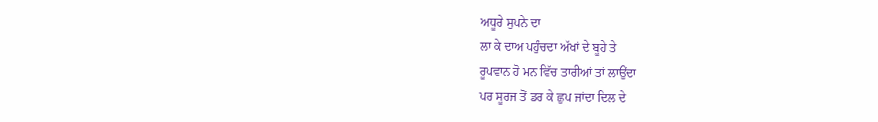ਅਧੂਰੇ ਸੁਪਨੇ ਦਾ
ਲਾ ਕੇ ਦਾਅ ਪਹੁੰਚਦਾ ਅੱਖਾਂ ਦੇ ਬੂਹੇ ਤੇ
ਰੂਪਵਾਨ ਹੋ ਮਨ ਵਿੱਚ ਤਾਰੀਆਂ ਤਾਂ ਲਾਉਂਦਾ
ਪਰ ਸੂਰਜ ਤੋਂ ਡਰ ਕੇ ਛੁਪ ਜਾਂਦਾ ਦਿਲ ਦੇ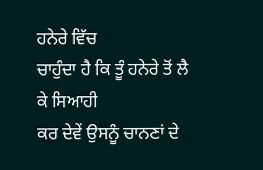ਹਨੇਰੇ ਵਿੱਚ
ਚਾਹੁੰਦਾ ਹੈ ਕਿ ਤੂੰ ਹਨੇਰੇ ਤੋਂ ਲੈ ਕੇ ਸਿਆਹੀ
ਕਰ ਦੇਵੇਂ ਉਸਨੂੰ ਚਾਨਣਾਂ ਦੇ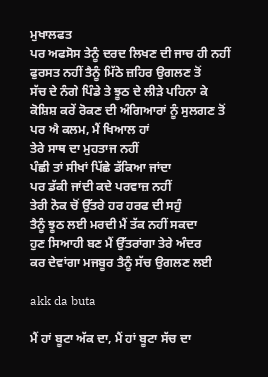ਮੁਖਾਲਫਤ
ਪਰ ਅਫਸੋਸ ਤੇਨੂੰ ਦਰਦ ਲਿਖਣ ਦੀ ਜਾਚ ਹੀ ਨਹੀਂ
ਫੁਰਸਤ ਨਹੀਂ ਤੈਨੂੰ ਮਿੱਠੇ ਜ਼ਹਿਰ ਉਗਲਣ ਤੋਂ
ਸੱਚ ਦੇ ਨੰਗੇ ਪਿੰਡੇ ਤੇ ਝੂਠ ਦੇ ਲੀੜੇ ਪਹਿਨਾ ਕੇ
ਕੋਸ਼ਿਸ਼ ਕਰੇਂ ਰੋਕਣ ਦੀ ਅੰਗਿਆਰਾਂ ਨੂੰ ਸੁਲਗਣ ਤੋਂ
ਪਰ ਐ ਕਲਮ, ਮੈਂ ਖਿਆਲ ਹਾਂ
ਤੇਰੇ ਸਾਥ ਦਾ ਮੁਹਤਾਜ ਨਹੀਂ
ਪੰਛੀ ਤਾਂ ਸੀਖਾਂ ਪਿੱਛੇ ਡੱਕਿਆ ਜਾਂਦਾ
ਪਰ ਡੱਕੀ ਜਾਂਦੀ ਕਦੇ ਪਰਵਾਜ਼ ਨਹੀਂ
ਤੇਰੀ ਨੋਕ ਚੋਂ ਉੱਤਰੇ ਹਰ ਹਰਫ ਦੀ ਸਹੁੰ
ਤੈਨੂੰ ਝੂਠ ਲਈ ਮਰਦੀ ਮੈਂ ਤੱਕ ਨਹੀਂ ਸਕਦਾ
ਹੁਣ ਸਿਆਹੀ ਬਣ ਮੈਂ ਉੱਤਰਾਂਗਾ ਤੇਰੇ ਅੰਦਰ
ਕਰ ਦੇਵਾਂਗਾ ਮਜਬੂਰ ਤੈਨੂੰ ਸੱਚ ਉਗਲਣ ਲਈ

akk da buta

ਮੈਂ ਹਾਂ ਬੂਟਾ ਅੱਕ ਦਾ, ਮੈਂ ਹਾਂ ਬੂਟਾ ਸੱਚ ਦਾ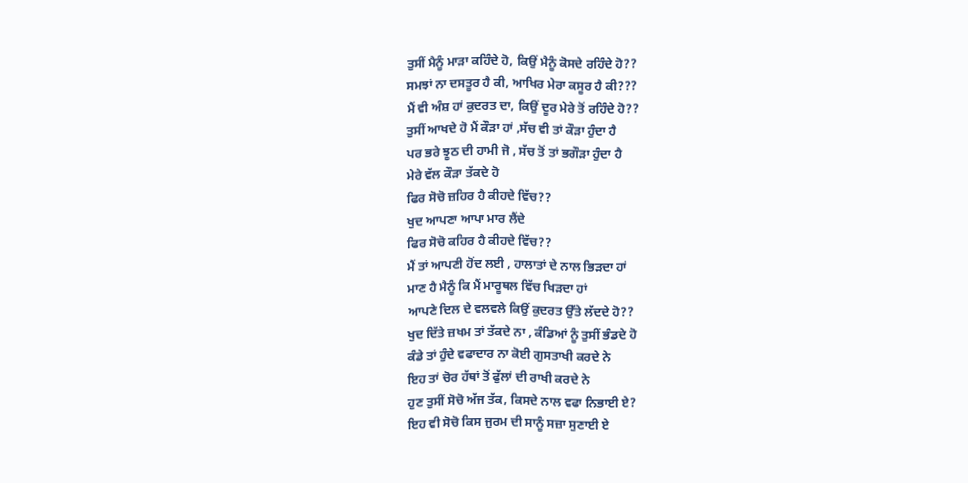ਤੁਸੀਂ ਮੈਨੂੰ ਮਾੜਾ ਕਹਿੰਦੇ ਹੋ, ਕਿਉਂ ਮੈਨੂੰ ਕੋਸਦੇ ਰਹਿੰਦੇ ਹੋ??
ਸਮਝਾਂ ਨਾ ਦਸਤੂਰ ਹੈ ਕੀ, ਆਖਿਰ ਮੇਰਾ ਕਸੂਰ ਹੈ ਕੀ???
ਮੈਂ ਵੀ ਅੰਸ਼ ਹਾਂ ਕੁਦਰਤ ਦਾ, ਕਿਉਂ ਦੂਰ ਮੇਰੇ ਤੋਂ ਰਹਿੰਦੇ ਹੋ??
ਤੁਸੀਂ ਆਖਦੇ ਹੋ ਮੈਂ ਕੌੜਾ ਹਾਂ ,ਸੱਚ ਵੀ ਤਾਂ ਕੌੜਾ ਹੁੰਦਾ ਹੈ
ਪਰ ਭਰੇ ਝੂਠ ਦੀ ਹਾਮੀ ਜੋ , ਸੱਚ ਤੋਂ ਤਾਂ ਭਗੌੜਾ ਹੁੰਦਾ ਹੈ
ਮੇਰੇ ਵੱਲ ਕੌੜਾ ਤੱਕਦੇ ਹੋ
ਫਿਰ ਸੋਚੋ ਜ਼ਹਿਰ ਹੈ ਕੀਹਦੇ ਵਿੱਚ??
ਖੁਦ ਆਪਣਾ ਆਪਾ ਮਾਰ ਲੈਂਦੇ
ਫਿਰ ਸੋਚੋ ਕਹਿਰ ਹੈ ਕੀਹਦੇ ਵਿੱਚ??
ਮੈਂ ਤਾਂ ਆਪਣੀ ਹੋਂਦ ਲਈ , ਹਾਲਾਤਾਂ ਦੇ ਨਾਲ ਭਿੜਦਾ ਹਾਂ
ਮਾਣ ਹੈ ਮੈਨੂੰ ਕਿ ਮੈਂ ਮਾਰੂਥਲ ਵਿੱਚ ਖਿੜਦਾ ਹਾਂ
ਆਪਣੇ ਦਿਲ ਦੇ ਵਲਵਲੇ ਕਿਉਂ ਕੁਦਰਤ ਉੱਤੇ ਲੱਦਦੇ ਹੋ??
ਖੁਦ ਦਿੱਤੇ ਜ਼ਖਮ ਤਾਂ ਤੱਕਦੇ ਨਾ , ਕੰਡਿਆਂ ਨੂੰ ਤੁਸੀਂ ਭੰਡਦੇ ਹੋ
ਕੰਡੇ ਤਾਂ ਹੁੰਦੇ ਵਫਾਦਾਰ ਨਾ ਕੋਈ ਗੁਸਤਾਖੀ ਕਰਦੇ ਨੇ
ਇਹ ਤਾਂ ਚੋਰ ਹੱਥਾਂ ਤੋਂ ਫੁੱਲਾਂ ਦੀ ਰਾਖੀ ਕਰਦੇ ਨੇ
ਹੁਣ ਤੁਸੀਂ ਸੋਚੋ ਅੱਜ ਤੱਕ, ਕਿਸਦੇ ਨਾਲ ਵਫਾ ਨਿਭਾਈ ਏ?
ਇਹ ਵੀ ਸੋਚੋ ਕਿਸ ਜੁਰਮ ਦੀ ਸਾਨੂੰ ਸਜ਼ਾ ਸੁਣਾਈ ਏ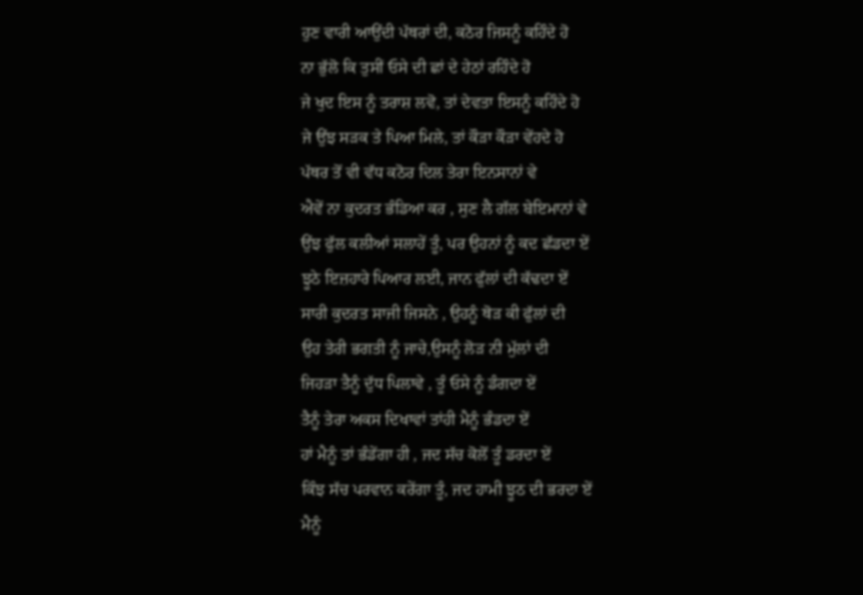ਹੁਣ ਵਾਰੀ ਆਉਂਦੀ ਪੱਥਰਾਂ ਦੀ, ਕਠੋਰ ਜਿਸਨੂੰ ਕਹਿੰਦੇ ਹੋ
ਨਾ ਭੁੱਲੋ ਕਿ ਤੁਸੀਂ ਓਸੇ ਦੀ ਛਾਂ ਦੇ ਹੇਠਾਂ ਰਹਿੰਦੇ ਹੋ
ਜੇ ਖੁਦ ਇਸ ਨੂੰ ਤਰਾਸ਼ ਲਵੋ, ਤਾਂ ਦੇਵਤਾ ਇਸਨੂੰ ਕਹਿੰਦੇ ਹੋ
ਜੇ ਉਂਝ ਸੜਕ ਤੇ ਪਿਆ ਮਿਲੇ, ਤਾਂ ਕੌੜਾ ਕੌੜਾ ਵੇਂਹਦੇ ਹੋ
ਪੱਥਰ ਤੋਂ ਵੀ ਵੱਧ ਕਠੋਰ ਦਿਲ ਤੇਰਾ ਇਨਸਾਨਾਂ ਵੇ
ਐਵੇਂ ਨਾ ਕੁਦਰਤ ਭੰਡਿਆ ਕਰ , ਸੁਣ ਲੈ ਗੱਲ ਬੇਇਮਾਨਾਂ ਵੇ
ਉਂਝ ਫੁੱਲ ਕਲੀਆਂ ਸਲਾਹੇਂ ਤੂੰ, ਪਰ ਉਹਨਾਂ ਨੂੰ ਕਦ ਛੱਡਦਾ ਏਂ
ਝੂਠੇ ਇਜ਼ਹਾਰੇ ਪਿਆਰ ਲਈ, ਜਾਨ ਫੁੱਲਾਂ ਦੀ ਕੱਢਦਾ ਏਂ
ਸਾਰੀ ਕੁਦਰਤ ਸਾਜੀ ਜਿਸਨੇ , ਉਹਨੂੰ ਥੋੜ ਕੀ ਫੁੱਲਾਂ ਦੀ
ਉਹ ਤੇਰੀ ਭਗਤੀ ਨੂੰ ਜਾਚੇ,ਉਸਨੂੰ ਲੋੜ ਨੀ ਮੁੱਲਾਂ ਦੀ
ਜਿਹੜਾ ਤੈਨੂੰ ਦੁੱਧ ਪਿਲਾਵੇ , ਤੂੰ ਓਸੇ ਨੂੰ ਡੰਗਦਾ ਏਂ
ਤੈਨੂੰ ਤੇਰਾ ਅਕਸ ਦਿਖਾਵਾਂ ਤਾਂਹੀ ਮੈਨੂੰ ਭੰਡਦਾ ਏਂ
ਹਾਂ ਮੈਨੂੰ ਤਾਂ ਭੰਡੇਂਗਾ ਹੀ , ਜਦ ਸੱਚ ਕੋਲੋਂ ਤੂੰ ਡਰਦਾ ਏਂ
ਕਿੰਝ ਸੱਚ ਪਰਵਾਨ ਕਰੇਂਗਾ ਤੂੰ, ਜਦ ਹਾਮੀ ਝੂਠ ਦੀ ਭਰਦਾ ਏਂ
ਮੈਨੂੰ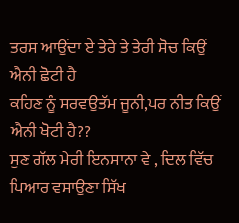ਤਰਸ ਆਉਂਦਾ ਏ ਤੇਰੇ ਤੇ ਤੇਰੀ ਸੋਚ ਕਿਉਂ ਐਨੀ ਛੋਟੀ ਹੈ
ਕਹਿਣ ਨੂੰ ਸਰਵਉਤੱਮ ਜੂਨੀ,ਪਰ ਨੀਤ ਕਿਉਂ ਐਨੀ ਖੋਟੀ ਹੈ??
ਸੁਣ ਗੱਲ ਮੇਰੀ ਇਨਸਾਨਾ ਵੇ , ਦਿਲ ਵਿੱਚ ਪਿਆਰ ਵਸਾਉਣਾ ਸਿੱਖ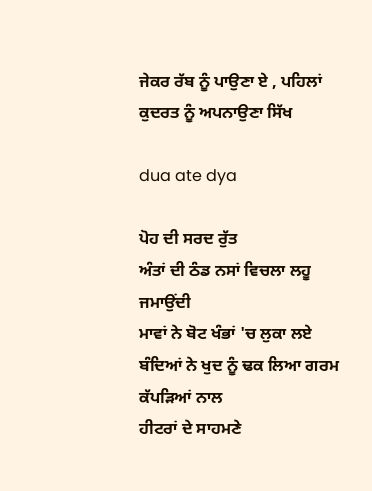ਜੇਕਰ ਰੱਬ ਨੂੰ ਪਾਉਣਾ ਏ , ਪਹਿਲਾਂ ਕੁਦਰਤ ਨੂੰ ਅਪਨਾਉਣਾ ਸਿੱਖ

dua ate dya

ਪੋਹ ਦੀ ਸਰਦ ਰੁੱਤ
ਅੰਤਾਂ ਦੀ ਠੰਡ ਨਸਾਂ ਵਿਚਲਾ ਲਹੂ ਜਮਾਉਂਦੀ
ਮਾਵਾਂ ਨੇ ਬੋਟ ਖੰਭਾਂ 'ਚ ਲੁਕਾ ਲਏ
ਬੰਦਿਆਂ ਨੇ ਖੁਦ ਨੂੰ ਢਕ ਲਿਆ ਗਰਮ ਕੱਪੜਿਆਂ ਨਾਲ
ਹੀਟਰਾਂ ਦੇ ਸਾਹਮਣੇ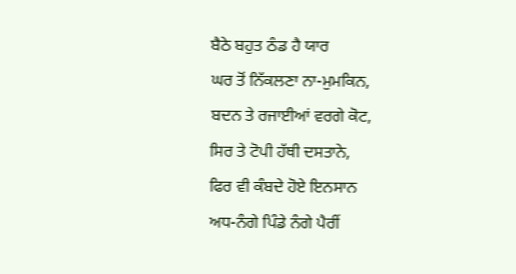ਬੈਠੇ ਬਹੁਤ ਠੰਡ ਹੈ ਯਾਰ
ਘਰ ਤੋਂ ਨਿੱਕਲਣਾ ਨਾ-ਮੁਮਕਿਨ,
ਬਦਨ ਤੇ ਰਜਾਈਆਂ ਵਰਗੇ ਕੋਟ,
ਸਿਰ ਤੇ ਟੋਪੀ ਹੱਥੀ ਦਸਤਾਨੇ,
ਫਿਰ ਵੀ ਕੰਬਦੇ ਹੋਏ ਇਨਸਾਨ
ਅਧ-ਨੰਗੇ ਪਿੰਡੇ ਨੰਗੇ ਪੈਰੀਂ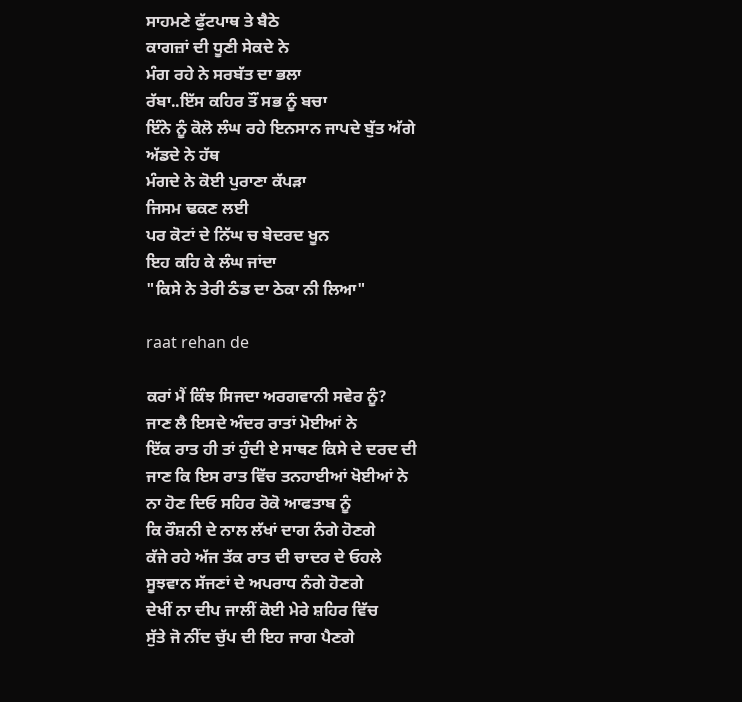ਸਾਹਮਣੇ ਫੁੱਟਪਾਥ ਤੇ ਬੈਠੇ
ਕਾਗਜ਼ਾਂ ਦੀ ਧੂਣੀ ਸੇਕਦੇ ਨੇ
ਮੰਗ ਰਹੇ ਨੇ ਸਰਬੱਤ ਦਾ ਭਲਾ
ਰੱਬਾ..ਇੱਸ ਕਹਿਰ ਤੌਂ ਸਭ ਨੂੰ ਬਚਾ
ਇੰਨੇ ਨੂੰ ਕੋਲੋ ਲੰਘ ਰਹੇ ਇਨਸਾਨ ਜਾਪਦੇ ਬੁੱਤ ਅੱਗੇ
ਅੱਡਦੇ ਨੇ ਹੱਥ
ਮੰਗਦੇ ਨੇ ਕੋਈ ਪੁਰਾਣਾ ਕੱਪੜਾ
ਜਿਸਮ ਢਕਣ ਲਈ
ਪਰ ਕੋਟਾਂ ਦੇ ਨਿੱਘ ਚ ਬੇਦਰਦ ਖੂਨ
ਇਹ ਕਹਿ ਕੇ ਲੰਘ ਜਾਂਦਾ
"ਕਿਸੇ ਨੇ ਤੇਰੀ ਠੰਡ ਦਾ ਠੇਕਾ ਨੀ ਲਿਆ"

raat rehan de

ਕਰਾਂ ਮੈਂ ਕਿੰਝ ਸਿਜਦਾ ਅਰਗਵਾਨੀ ਸਵੇਰ ਨੂੰ?
ਜਾਣ ਲੈ ਇਸਦੇ ਅੰਦਰ ਰਾਤਾਂ ਮੋਈਆਂ ਨੇ
ਇੱਕ ਰਾਤ ਹੀ ਤਾਂ ਹੁੰਦੀ ਏ ਸਾਥਣ ਕਿਸੇ ਦੇ ਦਰਦ ਦੀ
ਜਾਣ ਕਿ ਇਸ ਰਾਤ ਵਿੱਚ ਤਨਹਾਈਆਂ ਖੋਈਆਂ ਨੇ
ਨਾ ਹੋਣ ਦਿਓ ਸਹਿਰ ਰੋਕੋ ਆਫਤਾਬ ਨੂੰ
ਕਿ ਰੌਸ਼ਨੀ ਦੇ ਨਾਲ ਲੱਖਾਂ ਦਾਗ ਨੰਗੇ ਹੋਣਗੇ
ਕੱਜੇ ਰਹੇ ਅੱਜ ਤੱਕ ਰਾਤ ਦੀ ਚਾਦਰ ਦੇ ਓਹਲੇ
ਸੂਝਵਾਨ ਸੱਜਣਾਂ ਦੇ ਅਪਰਾਧ ਨੰਗੇ ਹੋਣਗੇ
ਦੇਖੀਂ ਨਾ ਦੀਪ ਜਾਲੀਂ ਕੋਈ ਮੇਰੇ ਸ਼ਹਿਰ ਵਿੱਚ
ਸੁੱਤੇ ਜੋ ਨੀਂਦ ਚੁੱਪ ਦੀ ਇਹ ਜਾਗ ਪੈਣਗੇ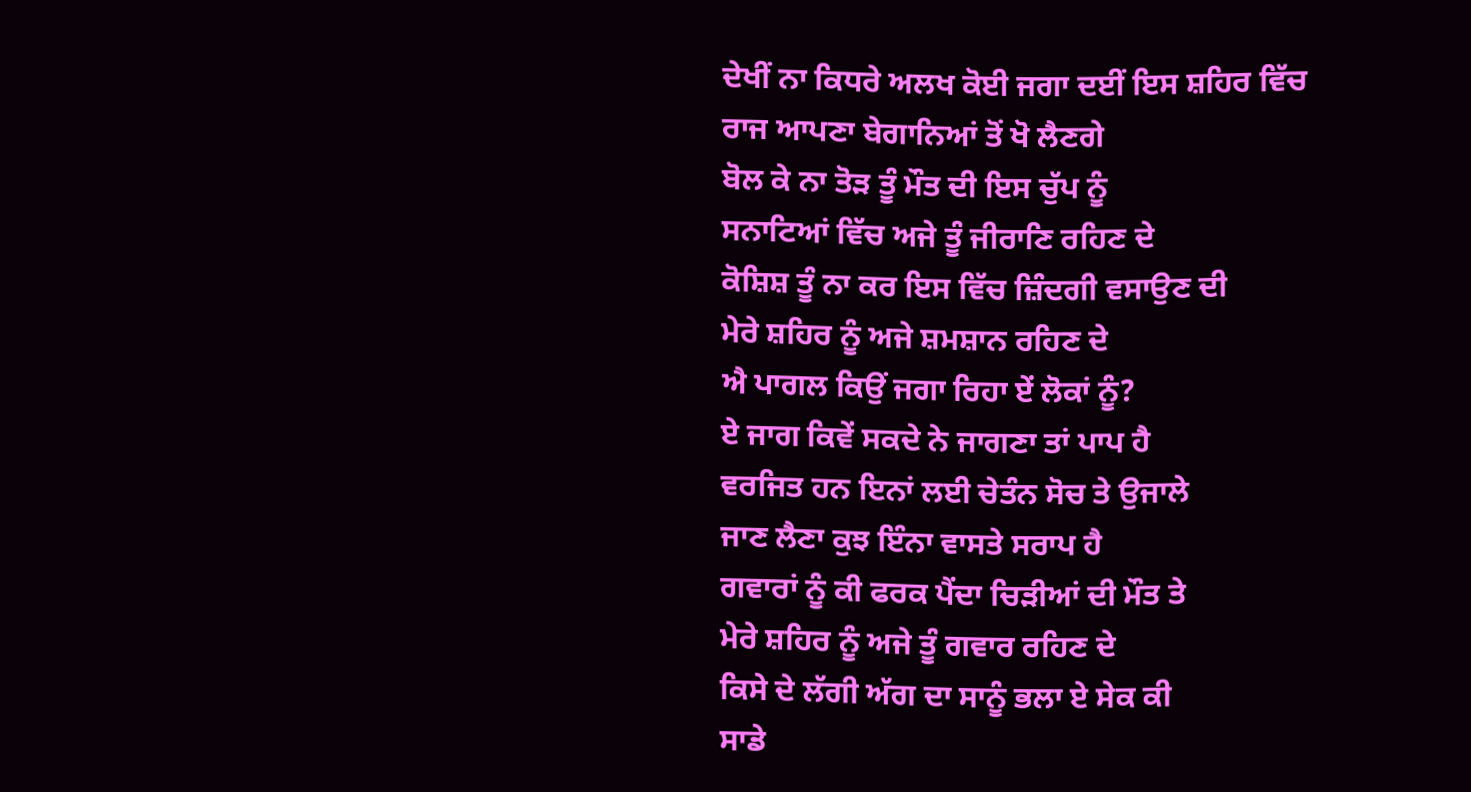ਦੇਖੀਂ ਨਾ ਕਿਧਰੇ ਅਲਖ ਕੋਈ ਜਗਾ ਦਈਂ ਇਸ ਸ਼ਹਿਰ ਵਿੱਚ
ਰਾਜ ਆਪਣਾ ਬੇਗਾਨਿਆਂ ਤੋਂ ਖੋ ਲੈਣਗੇ
ਬੋਲ ਕੇ ਨਾ ਤੋੜ ਤੂੰ ਮੌਤ ਦੀ ਇਸ ਚੁੱਪ ਨੂੰ
ਸਨਾਟਿਆਂ ਵਿੱਚ ਅਜੇ ਤੂੰ ਜੀਰਾਣਿ ਰਹਿਣ ਦੇ
ਕੋਸ਼ਿਸ਼ ਤੂੰ ਨਾ ਕਰ ਇਸ ਵਿੱਚ ਜ਼ਿੰਦਗੀ ਵਸਾਉਣ ਦੀ
ਮੇਰੇ ਸ਼ਹਿਰ ਨੂੰ ਅਜੇ ਸ਼ਮਸ਼ਾਨ ਰਹਿਣ ਦੇ
ਐ ਪਾਗਲ ਕਿਉਂ ਜਗਾ ਰਿਹਾ ਏਂ ਲੋਕਾਂ ਨੂੰ?
ਏ ਜਾਗ ਕਿਵੇਂ ਸਕਦੇ ਨੇ ਜਾਗਣਾ ਤਾਂ ਪਾਪ ਹੈ
ਵਰਜਿਤ ਹਨ ਇਨਾਂ ਲਈ ਚੇਤੰਨ ਸੋਚ ਤੇ ਉਜਾਲੇ
ਜਾਣ ਲੈਣਾ ਕੁਝ ਇੰਨਾ ਵਾਸਤੇ ਸਰਾਪ ਹੈ
ਗਵਾਰਾਂ ਨੂੰ ਕੀ ਫਰਕ ਪੈਂਦਾ ਚਿੜੀਆਂ ਦੀ ਮੌਤ ਤੇ
ਮੇਰੇ ਸ਼ਹਿਰ ਨੂੰ ਅਜੇ ਤੂੰ ਗਵਾਰ ਰਹਿਣ ਦੇ
ਕਿਸੇ ਦੇ ਲੱਗੀ ਅੱਗ ਦਾ ਸਾਨੂੰ ਭਲਾ ਏ ਸੇਕ ਕੀ
ਸਾਡੇ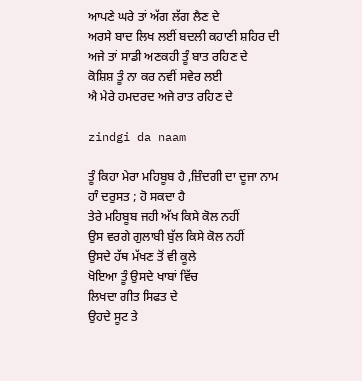ਆਪਣੇ ਘਰੇ ਤਾਂ ਅੱਗ ਲੱਗ ਲੈਣ ਦੇ
ਅਰਸੇ ਬਾਦ ਲਿਖ ਲਈਂ ਬਦਲੀ ਕਹਾਣੀ ਸ਼ਹਿਰ ਦੀ
ਅਜੇ ਤਾਂ ਸਾਡੀ ਅਣਕਹੀ ਤੂੰ ਬਾਤ ਰਹਿਣ ਦੇ
ਕੋਸ਼ਿਸ਼ ਤੂੰ ਨਾ ਕਰ ਨਵੀਂ ਸਵੇਰ ਲਈ
ਐ ਮੇਰੇ ਹਮਦਰਦ ਅਜੇ ਰਾਤ ਰਹਿਣ ਦੇ

zindgi da naam

ਤੂੰ ਕਿਹਾ ਮੇਰਾ ਮਹਿਬੂਬ ਹੈ ,ਜ਼ਿੰਦਗੀ ਦਾ ਦੂਜਾ ਨਾਮ
ਹਾੰ ਦਰੁਸਤ ; ਹੋ ਸਕਦਾ ਹੈ
ਤੇਰੇ ਮਹਿਬੂਬ ਜਹੀ ਅੱਖ ਕਿਸੇ ਕੋਲ ਨਹੀਂ
ਉਸ ਵਰਗੇ ਗੁਲਾਬੀ ਬੁੱਲ ਕਿਸੇ ਕੋਲ ਨਹੀਂ
ਉਸਦੇ ਹੱਥ ਮੱਖਣ ਤੋਂ ਵੀ ਕੂਲੇ
ਖੋਇਆ ਤੂੰ ਉਸਦੇ ਖਾਬਾਂ ਵਿੱਚ
ਲਿਖਦਾ ਗੀਤ ਸਿਫਤ ਦੇ
ਉਹਦੇ ਸੂਟ ਤੇ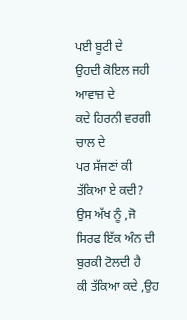ਪਈ ਬੂਟੀ ਦੇ
ਉਹਦੀ ਕੋਇਲ ਜਹੀ ਆਵਾਜ਼ ਦੇ
ਕਦੇ ਹਿਰਨੀ ਵਰਗੀ ਚਾਲ ਦੇ
ਪਰ ਸੱਜਣਾਂ ਕੀ ਤੱਕਿਆ ਏ ਕਦੀ?
ਉਸ ਅੱਖ ਨੂੰ ,ਜੋ ਸਿਰਫ ਇੱਕ ਅੰਨ ਦੀ ਬੁਰਕੀ ਟੋਲਦੀ ਹੈ
ਕੀ ਤੱਕਿਆ ਕਦੇ ,ਉਹ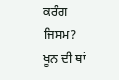ਕਰੰਗ ਜਿਸਮ?
ਖੂਨ ਦੀ ਥਾਂ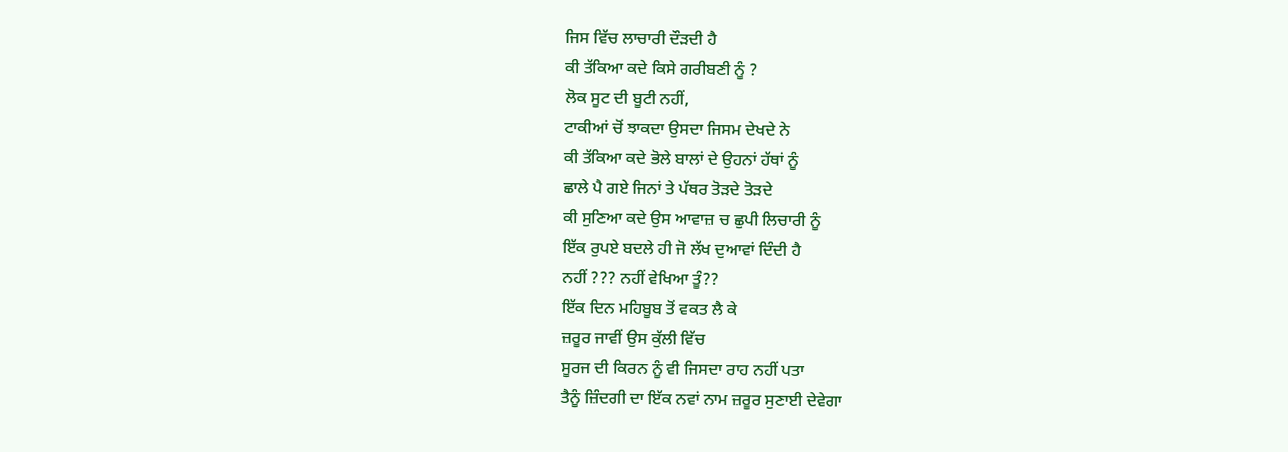ਜਿਸ ਵਿੱਚ ਲਾਚਾਰੀ ਦੌੜਦੀ ਹੈ
ਕੀ ਤੱਕਿਆ ਕਦੇ ਕਿਸੇ ਗਰੀਬਣੀ ਨੂੰ ?
ਲੋਕ ਸੂਟ ਦੀ ਬੂਟੀ ਨਹੀਂ,
ਟਾਕੀਆਂ ਚੋਂ ਝਾਕਦਾ ਉਸਦਾ ਜਿਸਮ ਦੇਖਦੇ ਨੇ
ਕੀ ਤੱਕਿਆ ਕਦੇ ਭੋਲੇ ਬਾਲਾਂ ਦੇ ਉਹਨਾਂ ਹੱਥਾਂ ਨੂੰ
ਛਾਲੇ ਪੈ ਗਏ ਜਿਨਾਂ ਤੇ ਪੱਥਰ ਤੋੜਦੇ ਤੋੜਦੇ
ਕੀ ਸੁਣਿਆ ਕਦੇ ਉਸ ਆਵਾਜ਼ ਚ ਛੁਪੀ ਲਿਚਾਰੀ ਨੂੰ
ਇੱਕ ਰੁਪਏ ਬਦਲੇ ਹੀ ਜੋ ਲੱਖ ਦੁਆਵਾਂ ਦਿੰਦੀ ਹੈ
ਨਹੀਂ ??? ਨਹੀਂ ਵੇਖਿਆ ਤੂੰ??
ਇੱਕ ਦਿਨ ਮਹਿਬੂਬ ਤੋਂ ਵਕਤ ਲੈ ਕੇ
ਜ਼ਰੂਰ ਜਾਵੀਂ ਉਸ ਕੁੱਲੀ ਵਿੱਚ
ਸੂਰਜ ਦੀ ਕਿਰਨ ਨੂੰ ਵੀ ਜਿਸਦਾ ਰਾਹ ਨਹੀਂ ਪਤਾ
ਤੈਨੂੰ ਜ਼ਿੰਦਗੀ ਦਾ ਇੱਕ ਨਵਾਂ ਨਾਮ ਜ਼ਰੂਰ ਸੁਣਾਈ ਦੇਵੇਗਾ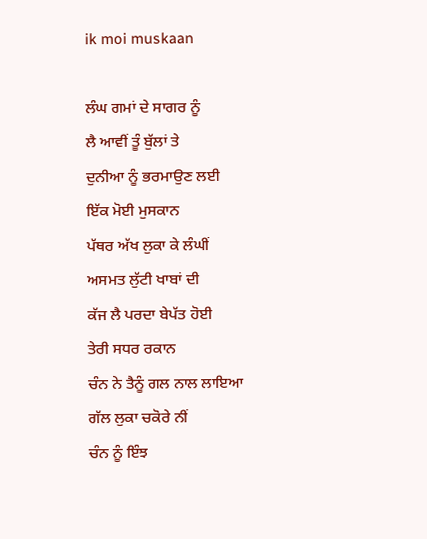ik moi muskaan

ਲੰਘ ਗਮਾਂ ਦੇ ਸਾਗਰ ਨੂੰ
ਲੈ ਆਵੀਂ ਤੂੰ ਬੁੱਲਾਂ ਤੇ
ਦੁਨੀਆ ਨੂੰ ਭਰਮਾਉਣ ਲਈ
ਇੱਕ ਮੋਈ ਮੁਸਕਾਨ
ਪੱਥਰ ਅੱਖ ਲੁਕਾ ਕੇ ਲੰਘੀਂ
ਅਸਮਤ ਲੁੱਟੀ ਖਾਬਾਂ ਦੀ
ਕੱਜ ਲੈ ਪਰਦਾ ਬੇਪੱਤ ਹੋਈ
ਤੇਰੀ ਸਧਰ ਰਕਾਨ
ਚੰਨ ਨੇ ਤੈਨੂੰ ਗਲ ਨਾਲ ਲਾਇਆ
ਗੱਲ ਲੁਕਾ ਚਕੋਰੇ ਨੀਂ
ਚੰਨ ਨੂੰ ਇੰਝ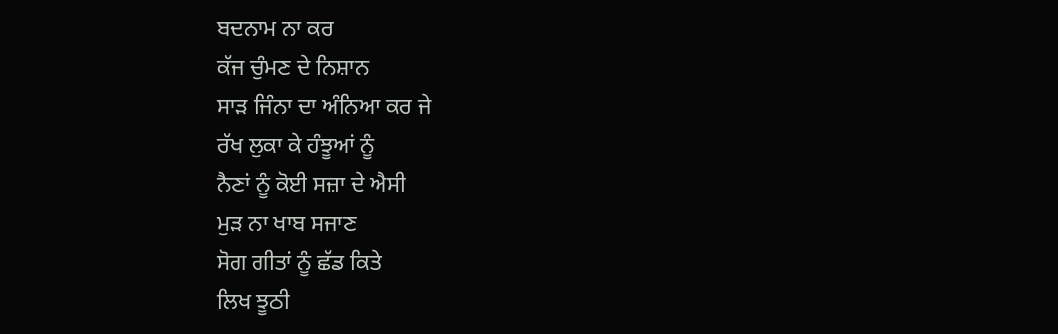ਬਦਨਾਮ ਨਾ ਕਰ
ਕੱਜ ਚੁੰਮਣ ਦੇ ਨਿਸ਼ਾਨ
ਸਾੜ ਜਿੰਨਾ ਦਾ ਅੰਨਿਆ ਕਰ ਜੇ
ਰੱਖ ਲੁਕਾ ਕੇ ਹੰਝੂਆਂ ਨੂੰ
ਨੈਣਾਂ ਨੂੰ ਕੋਈ ਸਜ਼ਾ ਦੇ ਐਸੀ
ਮੁੜ ਨਾ ਖਾਬ ਸਜਾਣ
ਸੋਗ ਗੀਤਾਂ ਨੂੰ ਛੱਡ ਕਿਤੇ
ਲਿਖ ਝੂਠੀ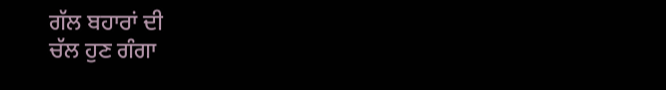ਗੱਲ ਬਹਾਰਾਂ ਦੀ
ਚੱਲ ਹੁਣ ਗੰਗਾ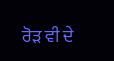ਰੋੜ ਵੀ ਦੇ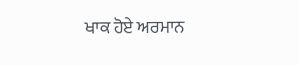ਖਾਕ ਹੋਏ ਅਰਮਾਨ